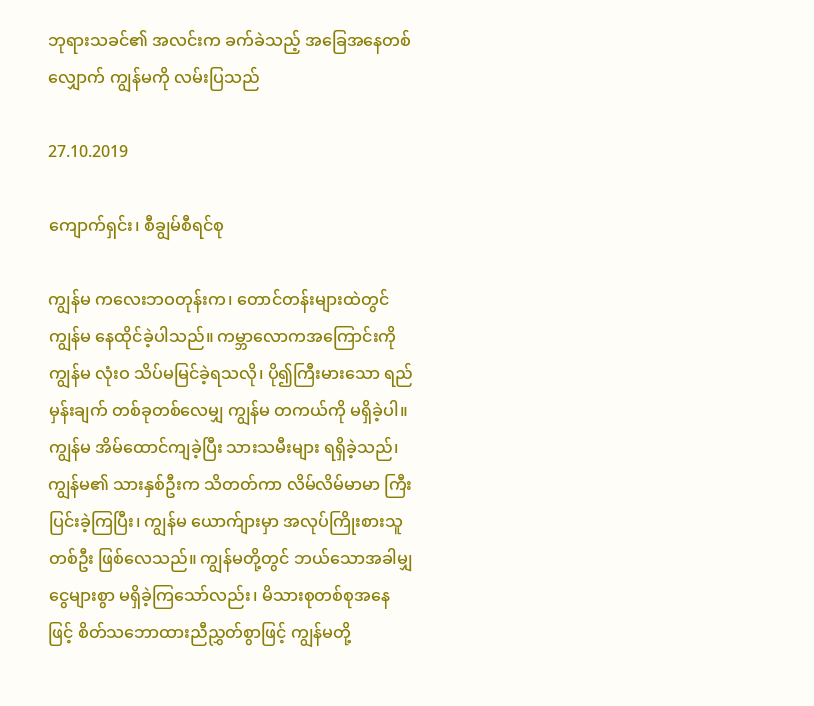ဘုရားသခင်၏ အလင်းက ခက်ခဲသည့် အခြေအနေတစ်လျှောက် ကျွန်မကို လမ်းပြသည်

27.10.2019

ကျောက်ရှင်း၊ စီချွမ်စီရင်စု

ကျွန်မ ကလေးဘဝတုန်းက၊ တောင်တန်းများထဲတွင် ကျွန်မ နေထိုင်ခဲ့ပါသည်။ ကမ္ဘာလောကအကြောင်းကို ကျွန်မ လုံးဝ သိပ်မမြင်ခဲ့ရသလို၊ ပို၍ကြီးမားသော ရည်မှန်းချက် တစ်ခုတစ်လေမျှ ကျွန်မ တကယ်ကို မရှိခဲ့ပါ။ ကျွန်မ အိမ်ထောင်ကျခဲ့ပြီး သားသမီးများ ရရှိခဲ့သည်၊ ကျွန်မ၏ သားနှစ်ဦးက သိတတ်ကာ လိမ်လိမ်မာမာ ကြီးပြင်းခဲ့ကြပြီး၊ ကျွန်မ ယောက်ျားမှာ အလုပ်ကြိုးစားသူတစ်ဦး ဖြစ်လေသည်။ ကျွန်မတို့တွင် ဘယ်သောအခါမျှ ငွေများစွာ မရှိခဲ့ကြသော်လည်း၊ မိသားစုတစ်စုအနေဖြင့် စိတ်သဘောထားညီညွှတ်စွာဖြင့် ကျွန်မတို့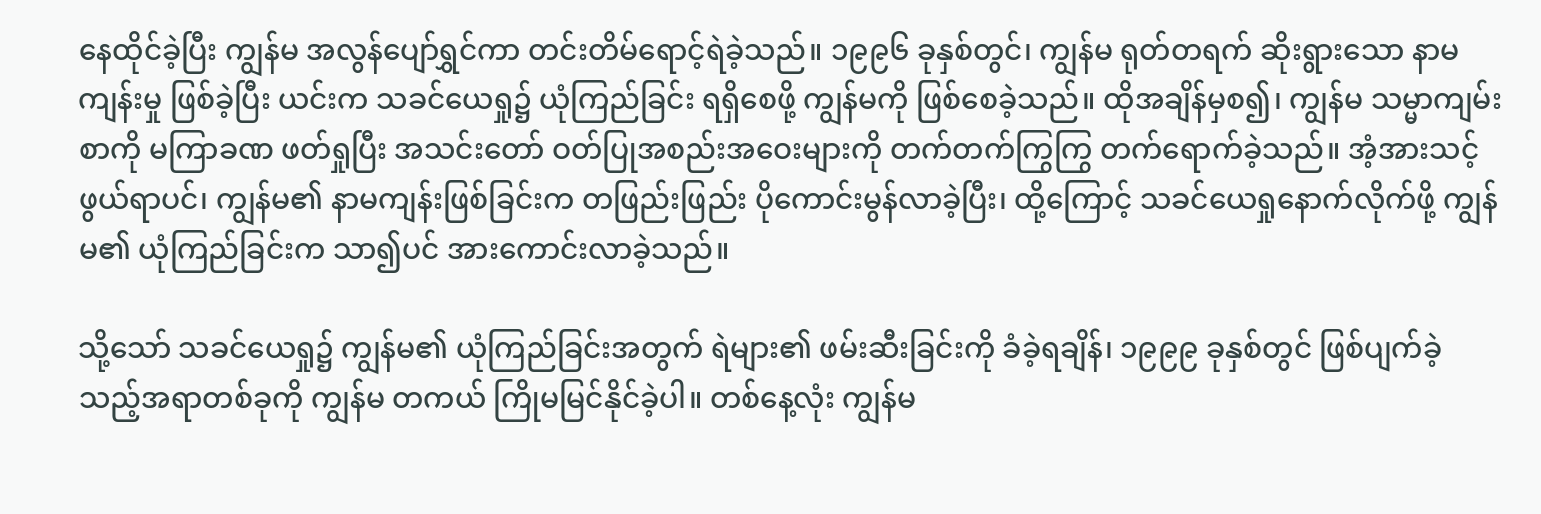နေထိုင်ခဲ့ပြီး ကျွန်မ အလွန်ပျော်ရွှင်ကာ တင်းတိမ်ရောင့်ရဲခဲ့သည်။ ၁၉၉၆ ခုနှစ်တွင်၊ ကျွန်မ ရုတ်တရက် ဆိုးရွားသော နာမကျန်းမှု ဖြစ်ခဲ့ပြီး ယင်းက သခင်ယေရှု၌ ယုံကြည်ခြင်း ရရှိစေဖို့ ကျွန်မကို ဖြစ်စေခဲ့သည်။ ထိုအချိန်မှစ၍၊ ကျွန်မ သမ္မာကျမ်းစာကို မကြာခဏ ဖတ်ရှုပြီး အသင်းတော် ဝတ်ပြုအစည်းအဝေးများကို တက်တက်ကြွကြွ တက်ရောက်ခဲ့သည်။ အံ့အားသင့်ဖွယ်ရာပင်၊ ကျွန်မ၏ နာမကျန်းဖြစ်ခြင်းက တဖြည်းဖြည်း ပိုကောင်းမွန်လာခဲ့ပြီး၊ ထို့ကြောင့် သခင်ယေရှုနောက်လိုက်ဖို့ ကျွန်မ၏ ယုံကြည်ခြင်းက သာ၍ပင် အားကောင်းလာခဲ့သည်။

သို့သော် သခင်ယေရှု၌ ကျွန်မ၏ ယုံကြည်ခြင်းအတွက် ရဲများ၏ ဖမ်းဆီးခြင်းကို ခံခဲ့ရချိန်၊ ၁၉၉၉ ခုနှစ်တွင် ဖြစ်ပျက်ခဲ့သည့်အရာတစ်ခုကို ကျွန်မ တကယ် ကြိုမမြင်နိုင်ခဲ့ပါ။ တစ်နေ့လုံး ကျွန်မ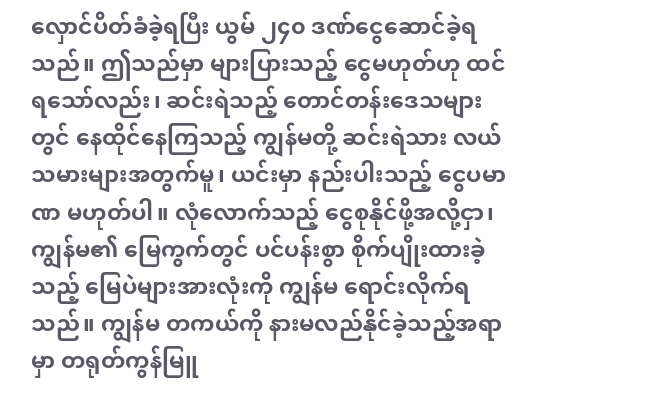လှောင်ပိတ်ခံခဲ့ရပြီး ယွမ် ၂၄၀ ဒဏ်ငွေဆောင်ခဲ့ရသည်။ ဤသည်မှာ များပြားသည့် ငွေမဟုတ်ဟု ထင်ရသော်လည်း၊ ဆင်းရဲသည့် တောင်တန်းဒေသများတွင် နေထိုင်နေကြသည့် ကျွန်မတို့ ဆင်းရဲသား လယ်သမားများအတွက်မူ၊ ယင်းမှာ နည်းပါးသည့် ငွေပမာဏ မဟုတ်ပါ။ လုံလောက်သည့် ငွေစုနိုင်ဖို့အလို့ငှာ၊ ကျွန်မ၏ မြေကွက်တွင် ပင်ပန်းစွာ စိုက်ပျိုးထားခဲ့သည့် မြေပဲများအားလုံးကို ကျွန်မ ရောင်းလိုက်ရသည်။ ကျွန်မ တကယ်ကို နားမလည်နိုင်ခဲ့သည့်အရာမှာ တရုတ်ကွန်မြူ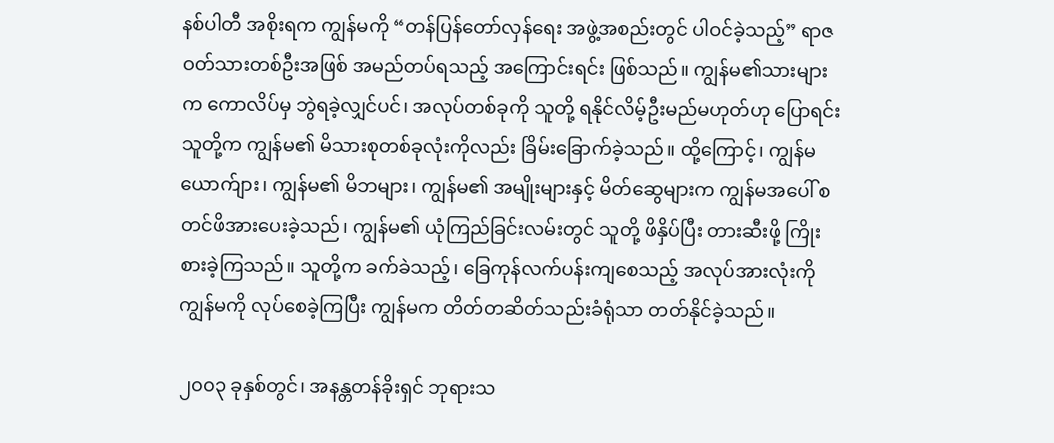နစ်ပါတီ အစိုးရက ကျွန်မကို “တန်ပြန်တော်လှန်ရေး အဖွဲ့အစည်းတွင် ပါဝင်ခဲ့သည့်” ရာဇဝတ်သားတစ်ဦးအဖြစ် အမည်တပ်ရသည့် အကြောင်းရင်း ဖြစ်သည်။ ကျွန်မ၏သားများက ကောလိပ်မှ ဘွဲရခဲ့လျှင်ပင်၊ အလုပ်တစ်ခုကို သူတို့ ရနိုင်လိမ့်ဦးမည်မဟုတ်ဟု ပြောရင်း သူတို့က ကျွန်မ၏ မိသားစုတစ်ခုလုံးကိုလည်း ခြိမ်းခြောက်ခဲ့သည်။ ထို့ကြောင့်၊ ကျွန်မ ယောက်ျား၊ ကျွန်မ၏ မိဘများ၊ ကျွန်မ၏ အမျိုးများနှင့် မိတ်ဆွေများက ကျွန်မအပေါ် စတင်ဖိအားပေးခဲ့သည်၊ ကျွန်မ၏ ယုံကြည်ခြင်းလမ်းတွင် သူတို့ ဖိနှိပ်ပြီး တားဆီးဖို့ ကြိုးစားခဲ့ကြသည်။ သူတို့က ခက်ခဲသည့်၊ ခြေကုန်လက်ပန်းကျစေသည့် အလုပ်အားလုံးကို ကျွန်မကို လုပ်စေခဲ့ကြပြီး ကျွန်မက တိတ်တဆိတ်သည်းခံရုံသာ တတ်နိုင်ခဲ့သည်။

၂၀၀၃ ခုနှစ်တွင်၊ အနန္တတန်ခိုးရှင် ဘုရားသ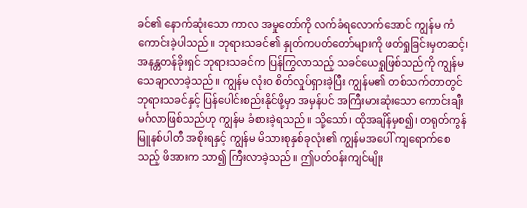ခင်၏ နောက်ဆုံးသော ကာလ အမှုတော်ကို လက်ခံရလောက်အောင် ကျွန်မ ကံကောင်းခဲ့ပါသည်။ ဘုရားသခင်၏ နှုတ်ကပတ်တော်များကို ဖတ်ရှုခြင်းမှတဆင့်၊ အနန္တတန်ခိုးရှင် ဘုရားသခင်က ပြန်ကြွလာသည့် သခင်ယေရှုဖြစ်သည်ကို ကျွန်မ သေချာလာခဲ့သည်။ ကျွန်မ လုံးဝ စိတ်လှုပ်ရှားခဲ့ပြီး ကျွန်မ၏ တစ်သက်တာတွင် ဘုရားသခင်နှင့် ပြန်ပေါင်းစည်းနိုင်ဖို့မှာ အမှန်ပင် အကြီးမားဆုံးသော ကောင်းချီးမင်္ဂလာဖြစ်သည်ဟု ကျွန်မ ခံစားခဲ့ရသည်။ သို့သော်၊ ထိုအချိန်မှစ၍၊ တရုတ်ကွန်မြူနစ်ပါတီ အစိုးရနှင့် ကျွန်မ မိသားစုနှစ်ခုလုံး၏ ကျွန်မအပေါ် ကျရောက်စေသည့် ဖိအားက သာ၍ ကြီးလာခဲ့သည်။ ဤပတ်ဝန်းကျင်မျိုး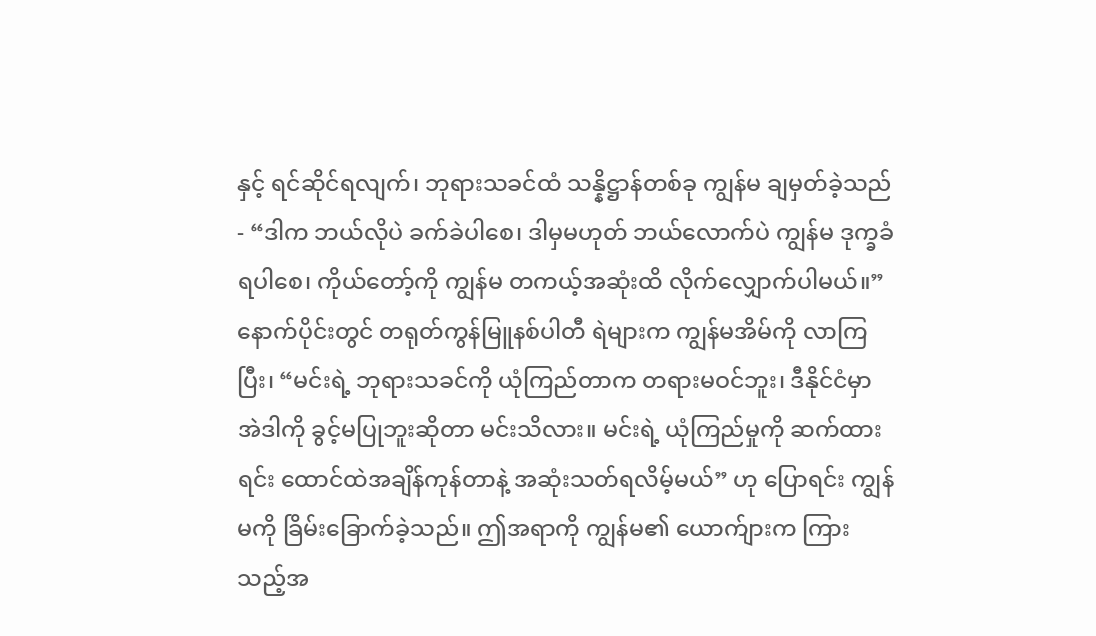နှင့် ရင်ဆိုင်ရလျက်၊ ဘုရားသခင်ထံ သန္နိဋ္ဌာန်တစ်ခု ကျွန်မ ချမှတ်ခဲ့သည်- “ဒါက ဘယ်လိုပဲ ခက်ခဲပါစေ၊ ဒါမှမဟုတ် ဘယ်လောက်ပဲ ကျွန်မ ဒုက္ခခံရပါစေ၊ ကိုယ်တော့်ကို ကျွန်မ တကယ့်အဆုံးထိ လိုက်လျှောက်ပါမယ်။” နောက်ပိုင်းတွင် တရုတ်ကွန်မြူနစ်ပါတီ ရဲများက ကျွန်မအိမ်ကို လာကြပြီး၊ “မင်းရဲ့ ဘုရားသခင်ကို ယုံကြည်တာက တရားမဝင်ဘူး၊ ဒီနိုင်ငံမှာ အဲဒါကို ခွင့်မပြုဘူးဆိုတာ မင်းသိလား။ မင်းရဲ့ ယုံကြည်မှုကို ဆက်ထားရင်း ထောင်ထဲအချိန်ကုန်တာနဲ့ အဆုံးသတ်ရလိမ့်မယ်” ဟု ပြောရင်း ကျွန်မကို ခြိမ်းခြောက်ခဲ့သည်။ ဤအရာကို ကျွန်မ၏ ယောက်ျားက ကြားသည့်အ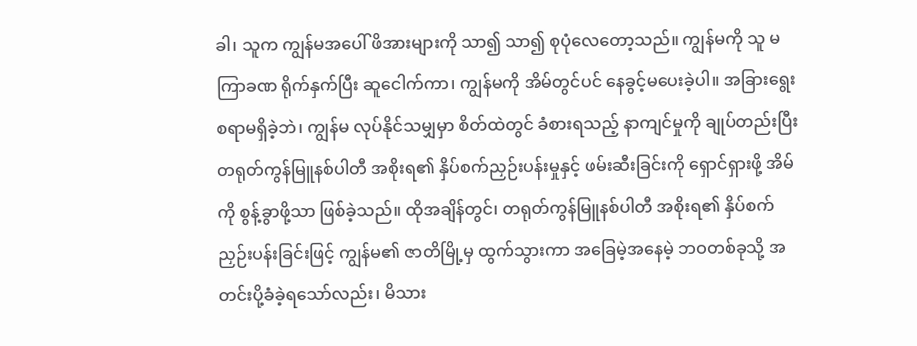ခါ၊ သူက ကျွန်မအပေါ် ဖိအားများကို သာ၍ သာ၍ စုပုံလေတော့သည်။ ကျွန်မကို သူ မကြာခဏ ရိုက်နှက်ပြီး ဆူငေါက်ကာ၊ ကျွန်မကို အိမ်တွင်ပင် နေခွင့်မပေးခဲ့ပါ။ အခြားရွေးစရာမရှိခဲ့ဘဲ၊ ကျွန်မ လုပ်နိုင်သမျှမှာ စိတ်ထဲတွင် ခံစားရသည့် နာကျင်မှုကို ချုပ်တည်းပြီး တရုတ်ကွန်မြူနစ်ပါတီ အစိုးရ၏ နှိပ်စက်ညှဉ်းပန်းမှုနှင့် ဖမ်းဆီးခြင်းကို ရှောင်ရှားဖို့ အိမ်ကို စွန့်ခွာဖို့သာ ဖြစ်ခဲ့သည်။ ထိုအချိန်တွင်၊ တရုတ်ကွန်မြူနစ်ပါတီ အစိုးရ၏ နှိပ်စက်ညှဉ်းပန်းခြင်းဖြင့် ကျွန်မ၏ ဇာတိမြို့မှ ထွက်သွားကာ အခြေမဲ့အနေမဲ့ ဘဝတစ်ခုသို့ အတင်းပို့ခံခဲ့ရသော်လည်း၊ မိသား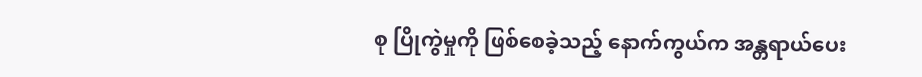စု ပြိုကွဲမှုကို ဖြစ်စေခဲ့သည့် နောက်ကွယ်က အန္တရာယ်ပေး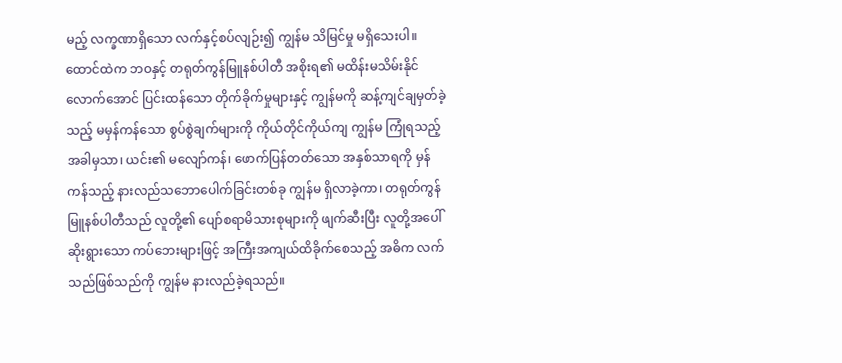မည့် လက္ခဏာရှိသော လက်နှင့်စပ်လျဉ်း၍ ကျွန်မ သိမြင်မှု မရှိသေးပါ။ ထောင်ထဲက ဘဝနှင့် တရုတ်ကွန်မြူနစ်ပါတီ အစိုးရ၏ မထိန်းမသိမ်းနိုင်လောက်အောင် ပြင်းထန်သော တိုက်ခိုက်မှုများနှင့် ကျွန်မကို ဆန့်ကျင်ချမှတ်ခဲ့သည့် မမှန်ကန်သော စွပ်စွဲချက်များကို ကိုယ်တိုင်ကိုယ်ကျ ကျွန်မ ကြုံရသည့်အခါမှသာ၊ ယင်း၏ မလျော်ကန်၊ ဖောက်ပြန်တတ်သော အနှစ်သာရကို မှန်ကန်သည့် နားလည်သဘောပေါက်ခြင်းတစ်ခု ကျွန်မ ရှိလာခဲ့ကာ၊ တရုတ်ကွန်မြူနစ်ပါတီသည် လူတို့၏ ပျော်စရာမိသားစုများကို ဖျက်ဆီးပြီး လူတို့အပေါ် ဆိုးရွားသော ကပ်ဘေးများဖြင့် အကြီးအကျယ်ထိခိုက်စေသည့် အဓိက လက်သည်ဖြစ်သည်ကို ကျွန်မ နားလည်ခဲ့ရသည်။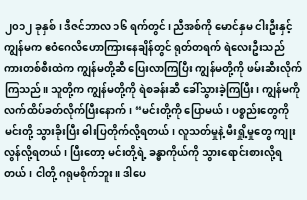၂၀၁၂ ခုနှစ်၊ ဒီဇင်ဘာလ ၁၆ ရက်တွင်၊ ညီအစ်ကို မောင်နှမ ငါးဦးနှင့် ကျွန်မက ဧဝံဂေလိဟောကြားနေချိန်တွင် ရုတ်တရက် ရဲလေးဦးသည် ကားတစ်စီးထဲက ကျွန်မတို့ဆီ ပြေးလာကြပြီး ကျွန်မတို့ကို ဖမ်းဆီးလိုက်ကြသည်။ သူတို့က ကျွန်မတို့ကို ရဲစခန်းဆီ ခေါ်သွားခဲ့ကြပြီး၊ ကျွန်မကို လက်ထိပ်ခတ်လိုက်ပြီးနောက်၊ “မင်းတို့ကို ပြောမယ်၊ ပစ္စည်းတွေကို မင်းတို့ သွားခိုးပြီး ဓါးပြတိုက်လို့ရတယ်၊ လူသတ်မှုနဲ့ မီးရှို့မှုတွေ ကျုးလွန်လို့ရတယ်၊ ပြီးတော့ မင်းတို့ရဲ့ ခန္ဓာကိုယ်ကို သွားရောင်းစားလို့ရတယ်၊ ငါတို့ ဂရုမစိုက်ဘူး။ ဒါပေ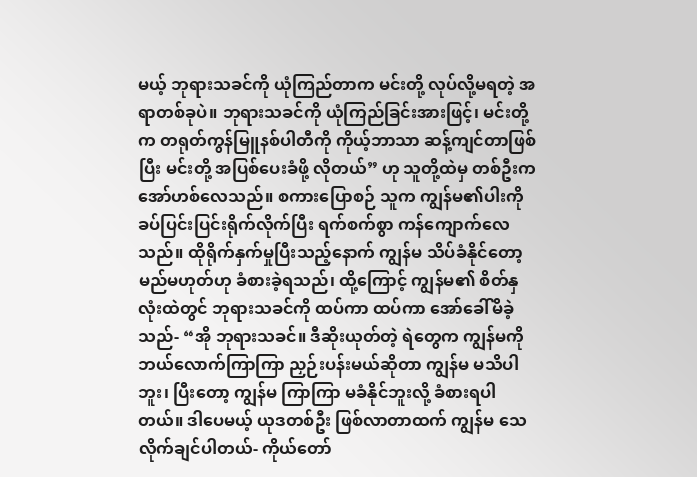မယ့် ဘုရားသခင်ကို ယုံကြည်တာက မင်းတို့ လုပ်လို့မရတဲ့ အရာတစ်ခုပဲ။ ဘုရားသခင်ကို ယုံကြည်ခြင်းအားဖြင့်၊ မင်းတို့က တရုတ်ကွန်မြူနစ်ပါတီကို ကိုယ့်ဘာသာ ဆန့်ကျင်တာဖြစ်ပြီး မင်းတို့ အပြစ်ပေးခံဖို့ လိုတယ်” ဟု သူတို့ထဲမှ တစ်ဦးက အော်ဟစ်လေသည်။ စကားပြောစဉ် သူက ကျွန်မ၏ပါးကို ခပ်ပြင်းပြင်းရိုက်လိုက်ပြီး ရက်စက်စွာ ကန်ကျောက်လေသည်။ ထိုရိုက်နှက်မှုပြီးသည့်နောက် ကျွန်မ သိပ်ခံနိုင်တော့မည်မဟုတ်ဟု ခံစားခဲ့ရသည်၊ ထို့ကြောင့် ကျွန်မ၏ စိတ်နှလုံးထဲတွင် ဘုရားသခင်ကို ထပ်ကာ ထပ်ကာ အော်ခေါ်မိခဲ့သည်- “အို ဘုရားသခင်။ ဒီဆိုးယုတ်တဲ့ ရဲတွေက ကျွန်မကို ဘယ်လောက်ကြာကြာ ညှဉ်းပန်းမယ်ဆိုတာ ကျွန်မ မသိပါဘူး၊ ပြီးတော့ ကျွန်မ ကြာကြာ မခံနိုင်ဘူးလို့ ခံစားရပါတယ်။ ဒါပေမယ့် ယုဒတစ်ဦး ဖြစ်လာတာထက် ကျွန်မ သေလိုက်ချင်ပါတယ်- ကိုယ်တော်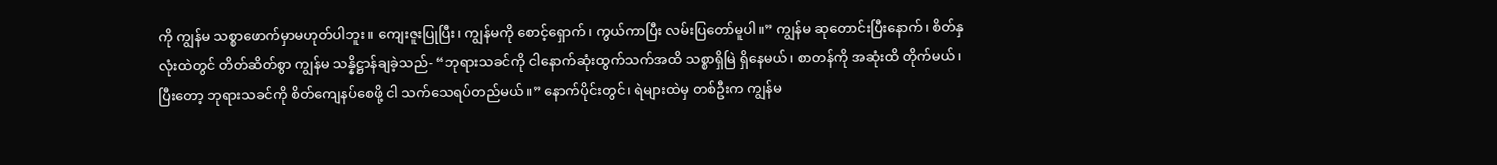ကို ကျွန်မ သစ္စာဖောက်မှာမဟုတ်ပါဘူး။ ကျေးဇူးပြုပြီး၊ ကျွန်မကို စောင့်ရှောက်၊ ကွယ်ကာပြီး လမ်းပြတော်မူပါ။” ကျွန်မ ဆုတောင်းပြီးနောက်၊ စိတ်နှလုံးထဲတွင် တိတ်ဆိတ်စွာ ကျွန်မ သန္နိဋ္ဌာန်ချခဲ့သည်- “ဘုရားသခင်ကို ငါနောက်ဆုံးထွက်သက်အထိ သစ္စာရှိမြဲ ရှိနေမယ်၊ စာတန်ကို အဆုံးထိ တိုက်မယ်၊ ပြီးတော့ ဘုရားသခင်ကို စိတ်ကျေနပ်စေဖို့ ငါ သက်သေရပ်တည်မယ်။” နောက်ပိုင်းတွင်၊ ရဲများထဲမှ တစ်ဦးက ကျွန်မ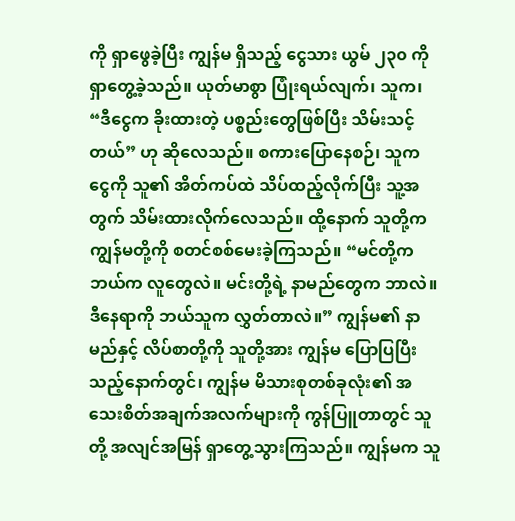ကို ရှာဖွေခဲ့ပြီး ကျွန်မ ရှိသည့် ငွေသား ယွမ် ၂၃၀ ကို ရှာတွေ့ခဲ့သည်။ ယုတ်မာစွာ ပြုံးရယ်လျက်၊ သူက၊ “ဒီငွေက ခိုးထားတဲ့ ပစ္စည်းတွေဖြစ်ပြီး သိမ်းသင့်တယ်” ဟု ဆိုလေသည်။ စကားပြောနေစဉ်၊ သူက ငွေကို သူ၏ အိတ်ကပ်ထဲ သိပ်ထည့်လိုက်ပြီး သူ့အတွက် သိမ်းထားလိုက်လေသည်။ ထို့နောက် သူတို့က ကျွန်မတို့ကို စတင်စစ်မေးခဲ့ကြသည်။ “မင်တို့က ဘယ်က လူတွေလဲ။ မင်းတို့ရဲ့ နာမည်တွေက ဘာလဲ။ ဒီနေရာကို ဘယ်သူက လွှတ်တာလဲ။” ကျွန်မ၏ နာမည်နှင့် လိပ်စာတို့ကို သူတို့အား ကျွန်မ ပြောပြပြီးသည့်နောက်တွင်၊ ကျွန်မ မိသားစုတစ်ခုလုံး၏ အသေးစိတ်အချက်အလက်များကို ကွန်ပြူတာတွင် သူတို့ အလျင်အမြန် ရှာတွေ့သွားကြသည်။ ကျွန်မက သူ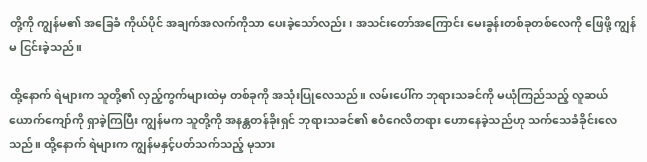တို့ကို ကျွန်မ၏ အခြေခံ ကိုယ်ပိုင် အချက်အလက်ကိုသာ ပေးခဲ့သော်လည်း၊ အသင်းတော်အကြောင်း မေးခွန်းတစ်ခုတစ်လေကို ဖြေဖို့ ကျွန်မ ငြင်းခဲ့သည်။

ထို့နောက် ရဲများက သူတို့၏ လှည့်ကွက်များထဲမှ တစ်ခုကို အသုံးပြုလေသည်။ လမ်းပေါ်က ဘုရားသခင်ကို မယုံကြည်သည့် လူဆယ်ယောက်ကျော်ကို ရှာခဲ့ကြပြီး ကျွန်မက သူတို့ကို အနန္တတန်ခိုးရှင် ဘုရားသခင်၏ ဧဝံဂေလိတရား ဟောနေခဲ့သည်ဟု သက်သေခံခိုင်းလေသည်။ ထို့နောက် ရဲများက ကျွန်မနှင့်ပတ်သက်သည့် မုသား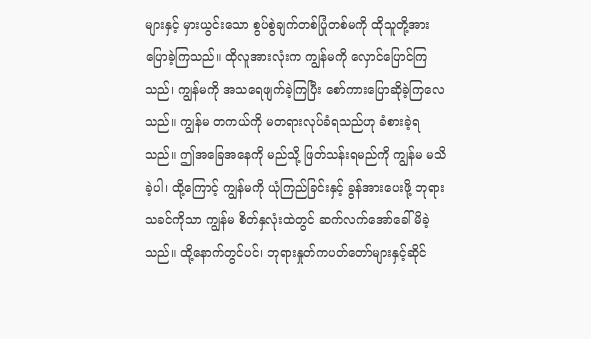များနှင့် မှားယွင်းသော စွပ်စွဲချက်တစ်ပြုံတစ်မကို ထိုသူတို့အား ပြောခဲ့ကြသည်။ ထိုလူအားလုံးက ကျွန်မကို လှောင်ပြောင်ကြသည်၊ ကျွန်မကို အသရေဖျက်ခဲ့ကြပြီး စော်ကားပြောဆိုခဲ့ကြလေသည်။ ကျွန်မ တကယ်ကို မတရားလုပ်ခံရသည်ဟု ခံစားခဲ့ရသည်။ ဤအခြေအနေကို မည်သို့ ဖြတ်သန်းရမည်ကို ကျွန်မ မသိခဲ့ပါ၊ ထို့ကြောင့် ကျွန်မကို ယုံကြည်ခြင်းနှင့် ခွန်အားပေးဖို့ ဘုရားသခင်ကိုသာ ကျွန်မ စိတ်နှလုံးထဲတွင် ဆက်လက်အော်ခေါ်မိခဲ့သည်။ ထို့နောက်တွင်ပင်၊ ဘုရားနှုတ်ကပတ်တော်များနှင့်ဆိုင်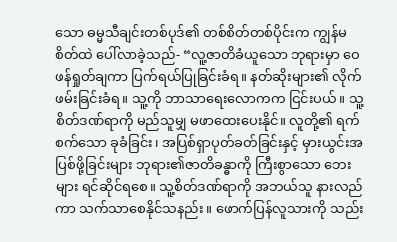သော ဓမ္မသီချင်းတစ်ပုဒ်၏ တစ်စိတ်တစ်ပိုင်းက ကျွန်မ စိတ်ထဲ ပေါ်လာခဲ့သည်- “လူ့ဇာတိခံယူသော ဘုရားမှာ ဝေဖန်ရှုတ်ချကာ ပြက်ရယ်ပြုခြင်းခံရ။ နတ်ဆိုးများ၏ လိုက်ဖမ်းခြင်းခံရ။ သူ့ကို ဘာသာရေးလောကက ငြင်းပယ်။ သူ့စိတ်ဒဏ်ရာကို မည်သူမျှ မဖာထေးပေးနိုင်။ လူတို့၏ ရက်စက်သော ခုခံခြင်း၊ အပြစ်ရှာပုတ်ခတ်ခြင်းနှင့် မှားယွင်းအပြစ်ဖို့ခြင်းများ ဘုရား၏ဇာတိခန္ဓာကို ကြီးစွာသော ဘေးများ ရင်ဆိုင်ရစေ။ သူ့စိတ်ဒဏ်ရာကို အဘယ်သူ နားလည်ကာ သက်သာစေနိုင်သနည်း။ ဖောက်ပြန်လူသားကို သည်း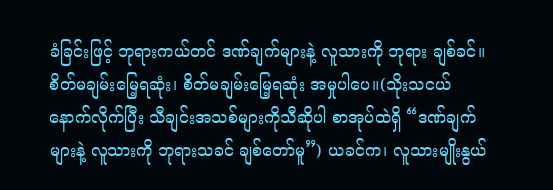ခံခြင်းဖြင့် ဘုရားကယ်တင် ဒဏ်ချက်များနဲ့ လူသားကို ဘုရား ချစ်ခင်။ စိတ်မချမ်းမြေ့ရဆုံး၊ စိတ်မချမ်းမြေ့ရဆုံး အမှုပါပေ။(သိုးသငယ်နောက်လိုက်ပြီး သီချင်းအသစ်များကိုသီဆိုပါ စာအုပ်ထဲရှိ “ဒဏ်ချက်များနဲ့ လူသားကို ဘုရားသခင် ချစ်တော်မူ”) ယခင်က၊ လူသားမျိုးနွယ်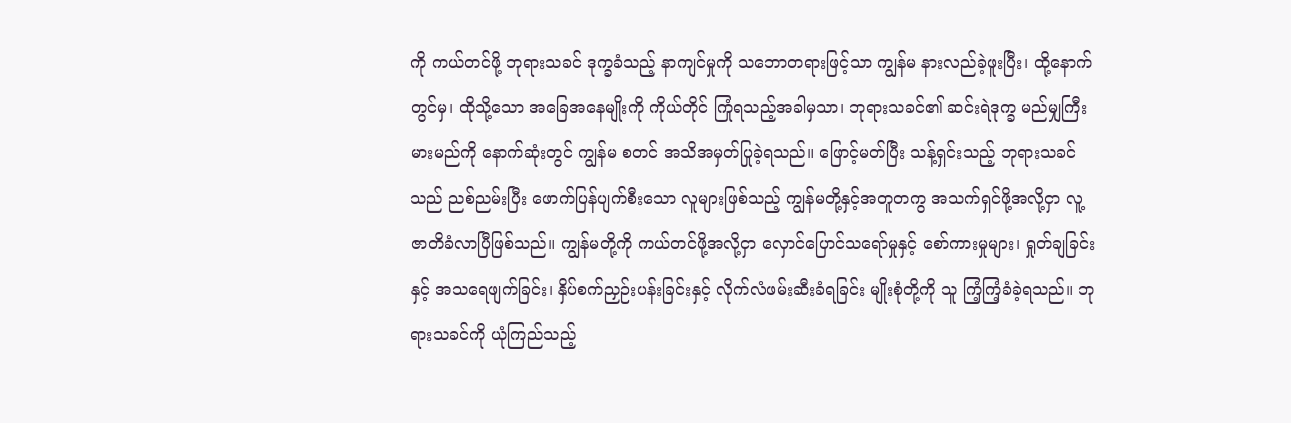ကို ကယ်တင်ဖို့ ဘုရားသခင် ဒုက္ခခံသည့် နာကျင်မှုကို သဘောတရားဖြင့်သာ ကျွန်မ နားလည်ခဲ့ဖူးပြီး၊ ထို့နောက်တွင်မှ၊ ထိုသို့သော အခြေအနေမျိုးကို ကိုယ်တိုင် ကြုံရသည့်အခါမှသာ၊ ဘုရားသခင်၏ ဆင်းရဲဒုက္ခ မည်မျှကြီးမားမည်ကို နောက်ဆုံးတွင် ကျွန်မ စတင် အသိအမှတ်ပြုခဲ့ရသည်။ ဖြောင့်မတ်ပြီး သန့်ရှင်းသည့် ဘုရားသခင်သည် ညစ်ညမ်းပြီး ဖောက်ပြန်ပျက်စီးသော လူများဖြစ်သည့် ကျွန်မတို့နှင့်အတူတကွ အသက်ရှင်ဖို့အလို့ငှာ လူ့ဇာတိခံလာပြီဖြစ်သည်။ ကျွန်မတို့ကို ကယ်တင်ဖို့အလို့ငှာ လှောင်ပြောင်သရော်မှုနှင့် စော်ကားမှုများ၊ ရှုတ်ချခြင်းနှင့် အသရေဖျက်ခြင်း၊ နှိပ်စက်ညှဉ်းပန်းခြင်းနှင့် လိုက်လံဖမ်းဆီးခံရခြင်း မျိုးစုံတို့ကို သူ ကြံ့ကြံ့ခံခဲ့ရသည်။ ဘုရားသခင်ကို ယုံကြည်သည့်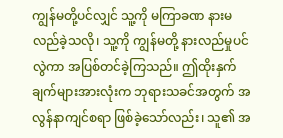ကျွန်မတို့ပင်လျှင် သူ့ကို မကြာခဏ နားမလည်ခဲ့သလို၊ သူ့ကို ကျွန်မတို့ နားလည်မှုပင်လွဲကာ အပြစ်တင်ခဲ့ကြသည်။ ဤထိုးနှက်ချက်များအားလုံးက ဘုရားသခင်အတွက် အလွန်နာကျင်စရာ ဖြစ်ခဲ့သော်လည်း၊ သူ၏ အ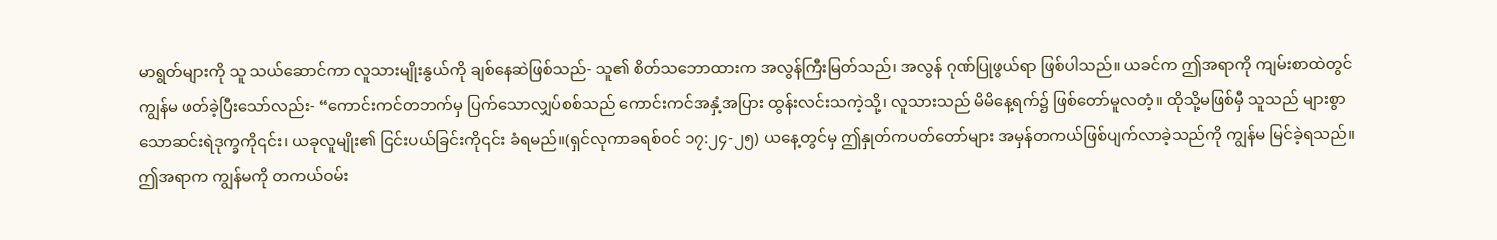မာရွတ်များကို သူ သယ်ဆောင်ကာ လူသားမျိုးနွယ်ကို ချစ်နေဆဲဖြစ်သည်- သူ၏ စိတ်သဘောထားက အလွန်ကြီးမြတ်သည်၊ အလွန် ဂုဏ်ပြုဖွယ်ရာ ဖြစ်ပါသည်။ ယခင်က ဤအရာကို ကျမ်းစာထဲတွင် ကျွန်မ ဖတ်ခဲ့ပြီးသော်လည်း- “ကောင်းကင်တဘက်မှ ပြက်သောလျှပ်စစ်သည် ကောင်းကင်အနှံ့အပြား ထွန်းလင်းသကဲ့သို့၊ လူသားသည် မိမိနေ့ရက်၌ ဖြစ်တော်မူလတံ့။ ထိုသို့မဖြစ်မှီ သူသည် များစွာသောဆင်းရဲဒုက္ခကို၎င်း၊ ယခုလူမျိုး၏ ငြင်းပယ်ခြင်းကို၎င်း ခံရမည်။(ရှင်လုကာခရစ်ဝင် ၁၇:၂၄-၂၅) ယနေ့တွင်မှ ဤနှုတ်ကပတ်တော်များ အမှန်တကယ်ဖြစ်ပျက်လာခဲ့သည်ကို ကျွန်မ မြင်ခဲ့ရသည်။ ဤအရာက ကျွန်မကို တကယ်ဝမ်း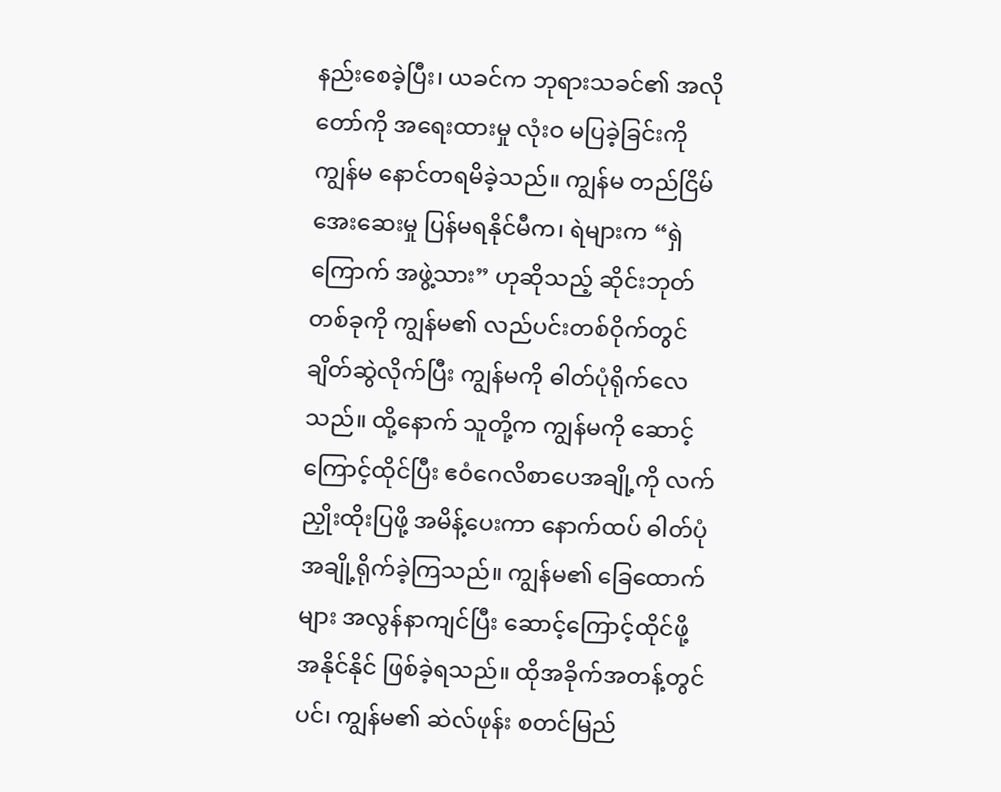နည်းစေခဲ့ပြီး၊ ယခင်က ဘုရားသခင်၏ အလိုတော်ကို အရေးထားမှု လုံးဝ မပြခဲ့ခြင်းကို ကျွန်မ နောင်တရမိခဲ့သည်။ ကျွန်မ တည်ငြိမ်အေးဆေးမှု ပြန်မရနိုင်မီက၊ ရဲများက “ရှဲကြောက် အဖွဲ့သား” ဟုဆိုသည့် ဆိုင်းဘုတ်တစ်ခုကို ကျွန်မ၏ လည်ပင်းတစ်ဝိုက်တွင် ချိတ်ဆွဲလိုက်ပြီး ကျွန်မကို ဓါတ်ပုံရိုက်လေသည်။ ထို့နောက် သူတို့က ကျွန်မကို ဆောင့်ကြောင့်ထိုင်ပြီး ဧဝံဂေလိစာပေအချို့ကို လက်ညှိုးထိုးပြဖို့ အမိန့်ပေးကာ နောက်ထပ် ဓါတ်ပုံအချို့ရိုက်ခဲ့ကြသည်။ ကျွန်မ၏ ခြေထောက်များ အလွန်နာကျင်ပြီး ဆောင့်ကြောင့်ထိုင်ဖို့ အနိုင်နိုင် ဖြစ်ခဲ့ရသည်။ ထိုအခိုက်အတန့်တွင်ပင်၊ ကျွန်မ၏ ဆဲလ်ဖုန်း စတင်မြည်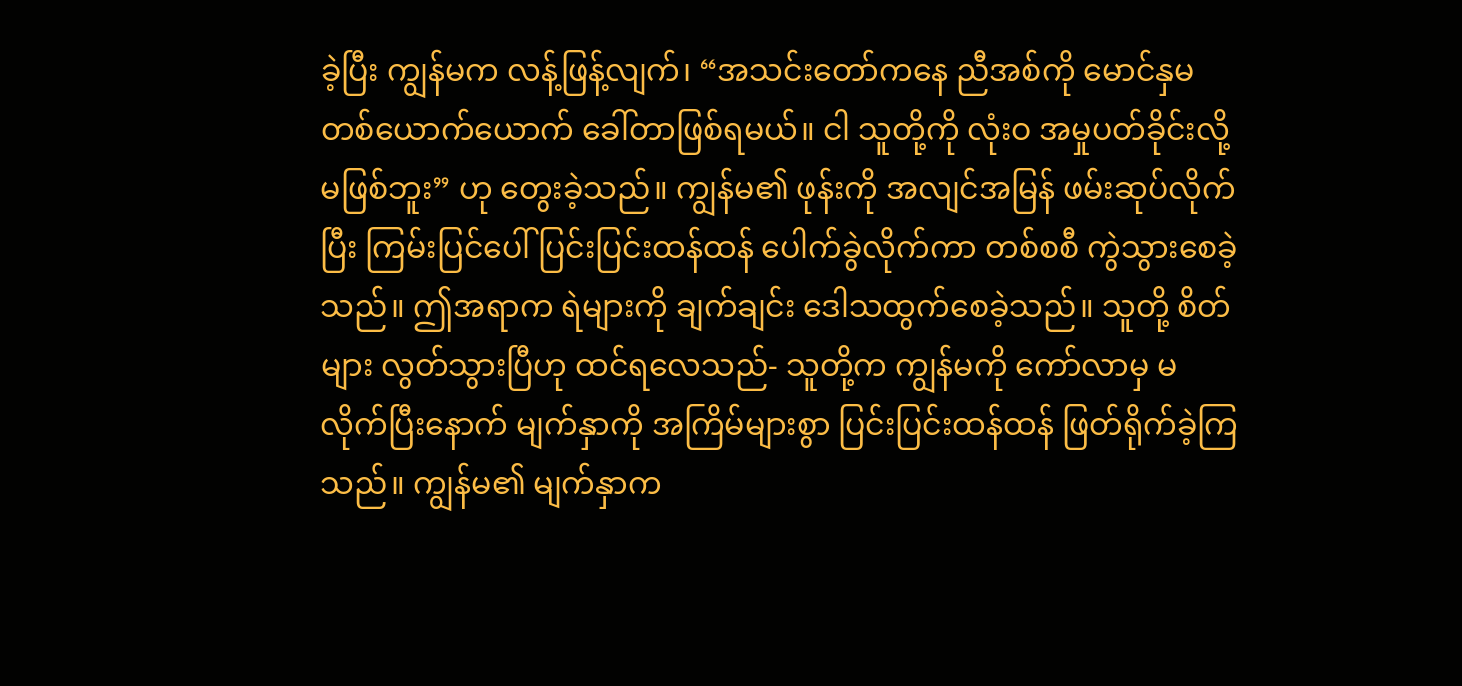ခဲ့ပြီး ကျွန်မက လန့်ဖြန့်လျက်၊ “အသင်းတော်ကနေ ညီအစ်ကို မောင်နှမ တစ်ယောက်ယောက် ခေါ်တာဖြစ်ရမယ်။ ငါ သူတို့ကို လုံးဝ အမှုပတ်ခိုင်းလို့ မဖြစ်ဘူး” ဟု တွေးခဲ့သည်။ ကျွန်မ၏ ဖုန်းကို အလျင်အမြန် ဖမ်းဆုပ်လိုက်ပြီး ကြမ်းပြင်ပေါ် ပြင်းပြင်းထန်ထန် ပေါက်ခွဲလိုက်ကာ တစ်စစီ ကွဲသွားစေခဲ့သည်။ ဤအရာက ရဲများကို ချက်ချင်း ဒေါသထွက်စေခဲ့သည်။ သူတို့ စိတ်များ လွတ်သွားပြီဟု ထင်ရလေသည်- သူတို့က ကျွန်မကို ကော်လာမှ မလိုက်ပြီးနောက် မျက်နှာကို အကြိမ်များစွာ ပြင်းပြင်းထန်ထန် ဖြတ်ရိုက်ခဲ့ကြသည်။ ကျွန်မ၏ မျက်နှာက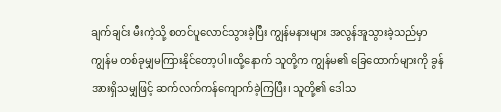ချက်ချင်း မီးကဲ့သို့ စတင်ပူလောင်သွားခဲ့ပြီး ကျွန်မနားများ အလွန်အူသွားခဲ့သည်မှာ ကျွန်မ တစ်ခုမျှမကြားနိုင်တော့ပါ။ထို့နောက် သူတို့က ကျွန်မ၏ ခြေထောက်များကို ခွန်အားရှိသမျှဖြင့် ဆက်လက်ကန်ကျောက်ခဲ့ကြပြီး၊ သူတို့၏ ဒေါသ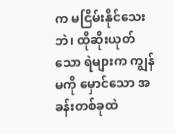က မငြိမ်းနိုင်သေးဘဲ၊ ထိုဆိုးယုတ်သော ရဲများက ကျွန်မကို မှောင်သော အခန်းတစ်ခုထဲ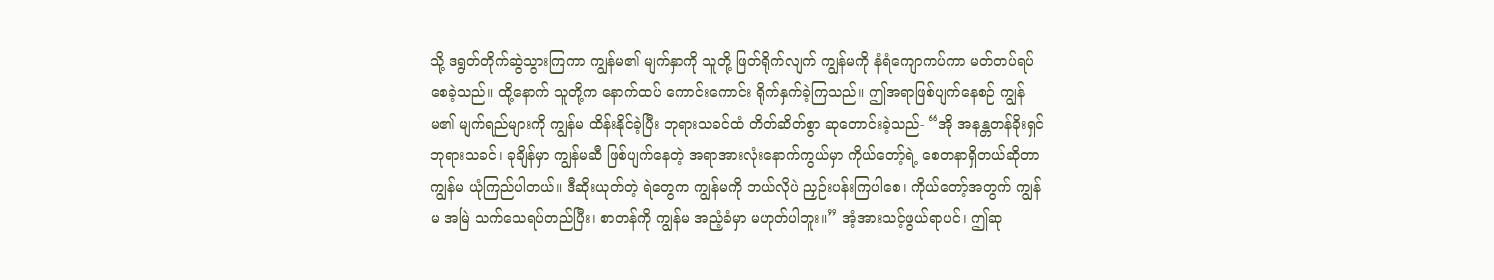သို့ ဒရွတ်တိုက်ဆွဲသွားကြကာ ကျွန်မ၏ မျက်နှာကို သူတို့ ဖြတ်ရိုက်လျက် ကျွန်မကို နံရံကျောကပ်ကာ မတ်တပ်ရပ်စေခဲ့သည်။ ထို့နောက် သူတို့က နောက်ထပ် ကောင်းကောင်း ရိုက်နှက်ခဲ့ကြသည်။ ဤအရာဖြစ်ပျက်နေစဉ် ကျွန်မ၏ မျက်ရည်များကို ကျွန်မ ထိန်းနိုင်ခဲ့ပြီး ဘုရားသခင်ထံ တိတ်ဆိတ်စွာ ဆုတောင်းခဲ့သည်- “အို အနန္တတန်ခိုးရှင် ဘုရားသခင်၊ ခုချိန်မှာ ကျွန်မဆီ ဖြစ်ပျက်နေတဲ့ အရာအားလုံးနောက်ကွယ်မှာ ကိုယ်တော့်ရဲ့ စေတနာရှိတယ်ဆိုတာ ကျွန်မ ယုံကြည်ပါတယ်။ ဒီဆိုးယုတ်တဲ့ ရဲတွေက ကျွန်မကို ဘယ်လိုပဲ ညှဉ်းပန်းကြပါစေ၊ ကိုယ်တော့်အတွက် ကျွန်မ အမြဲ သက်သေရပ်တည်ပြီး၊ စာတန်ကို ကျွန်မ အညံ့ခံမှာ မဟုတ်ပါဘူး။” အံ့အားသင့်ဖွယ်ရာပင်၊ ဤဆု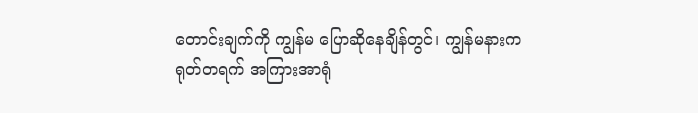တောင်းချက်ကို ကျွန်မ ပြောဆိုနေချိန်တွင်၊ ကျွန်မနားက ရုတ်တရက် အကြားအာရုံ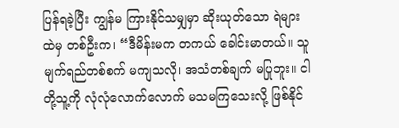ပြန်ရခဲ့ပြီး ကျွန်မ ကြားနိုင်သမျှမှာ ဆိုးယုတ်သော ရဲများထဲမှ တစ်ဦးက၊ “ဒီမိန်းမက တကယ် ခေါင်းမာတယ်။ သူ မျက်ရည်တစ်စက် မကျသလို၊ အသံတစ်ချက် မပြုဘူး။ ငါတို့သူ့ကို လုံလုံလောက်လောက် မသမကြသေးလို့ ဖြစ်နိုင်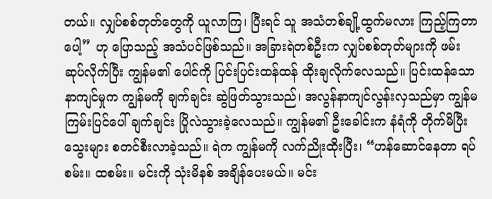တယ်။ လျှပ်စစ်တုတ်တွေကို ယူလာကြ၊ ပြီးရင် သူ အသံတစ်ချို့ထွက်မလား ကြည့်ကြတာပေါ့” ဟု ပြောသည့် အသံပင်ဖြစ်သည်။ အခြားရဲတစ်ဦးက လျှပ်စစ်တုတ်များကို ဖမ်းဆုပ်လိုက်ပြီး ကျွန်မ၏ ပေါင်ကို ပြင်းပြင်းထန်ထန် ထိုးချလိုက်လေသည်။ ပြင်းထန်သော နာကျင်မှုက ကျွန်မကို ချက်ချင်း ဆွဲဖြတ်သွားသည်၊ အလွန်နာကျင်လွန်းလှသည်မှာ ကျွန်မ ကြမ်းပြင်ပေါ် ချက်ချင်း ပြိုလဲသွားခဲ့လေသည်။ ကျွန်မ၏ ဦးခေါင်းက နံရံကို တိုက်မိပြီး သွေးများ စတင်စီးလာခဲ့သည်။ ရဲက ကျွန်မကို လက်ညိုးထိုးပြီး၊ “ဟန်ဆောင်နေတာ ရပ်စမ်း။ ထစမ်း။ မင်းကို သုံးမိနစ် အချိန်ပေးမယ်။ မင်း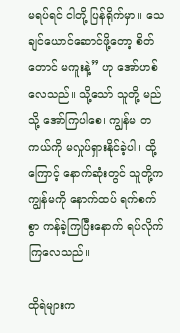မရပ်ရင် ငါတို့ ပြန်ရိုက်မှာ။ သေချင်ယောင်ဆောင်ဖို့တော့ စိတ်တောင် မကူးနဲ့” ဟု အော်ဟစ်လေသည်။ သို့သော် သူတို့ မည်သို့ အော်ကြပါစေ၊ ကျွန်မ တကယ်ကို မလှုပ်ရှားနိုင်ခဲ့ပါ၊ ထို့ကြောင့် နောက်ဆုံးတွင် သူတို့က ကျွန်မကို နောက်ထပ် ရက်စက်စွာ ကန်ခဲ့ကြပြီးနောက် ရပ်လိုက်ကြလေသည်။

ထိုရဲများက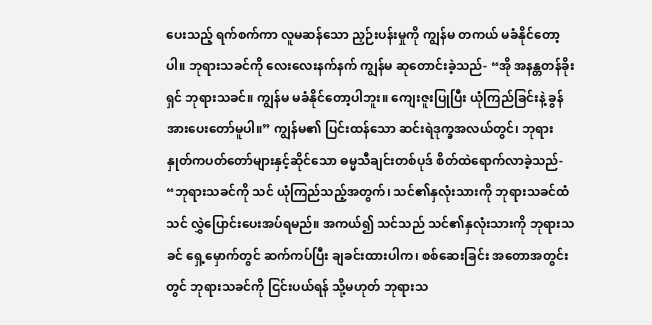ပေးသည့် ရက်စက်ကာ လူမဆန်သော ညှဉ်းပန်းမှုကို ကျွန်မ တကယ် မခံနိုင်တော့ပါ။ ဘုရားသခင်ကို လေးလေးနက်နက် ကျွန်မ ဆုတောင်းခဲ့သည်- “အို အနန္တတန်ခိုးရှင် ဘုရားသခင်။ ကျွန်မ မခံနိုင်တော့ပါဘူး။ ကျေးဇူးပြုပြီး ယုံကြည်ခြင်းနဲ့ ခွန်အားပေးတော်မူပါ။” ကျွန်မ၏ ပြင်းထန်သော ဆင်းရဲဒုက္ခအလယ်တွင်၊ ဘုရားနှုတ်ကပတ်တော်များနှင့်ဆိုင်သော ဓမ္မသီချင်းတစ်ပုဒ် စိတ်ထဲရောက်လာခဲ့သည်- “ဘုရားသခင်ကို သင် ယုံကြည်သည့်အတွက်၊ သင်၏နှလုံးသားကို ဘုရားသခင်ထံ သင် လွှဲပြောင်းပေးအပ်ရမည်။ အကယ်၍ သင်သည် သင်၏နှလုံးသားကို ဘုရားသခင် ရှေ့မှောက်တွင် ဆက်ကပ်ပြီး ချခင်းထားပါက၊ စစ်ဆေးခြင်း အတောအတွင်းတွင် ဘုရားသခင်ကို ငြင်းပယ်ရန် သို့မဟုတ် ဘုရားသ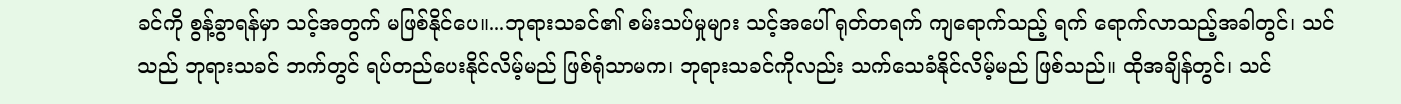ခင်ကို စွန့်ခွာရန်မှာ သင့်အတွက် မဖြစ်နိုင်ပေ။...ဘုရားသခင်၏ စမ်းသပ်မှုများ သင့်အပေါ် ရုတ်တရက် ကျရောက်သည့် ရက် ရောက်လာသည့်အခါတွင်၊ သင်သည် ဘုရားသခင် ဘက်တွင် ရပ်တည်ပေးနိုင်လိမ့်မည် ဖြစ်ရုံသာမက၊ ဘုရားသခင်ကိုလည်း သက်သေခံနိုင်လိမ့်မည် ဖြစ်သည်။ ထိုအချိန်တွင်၊ သင်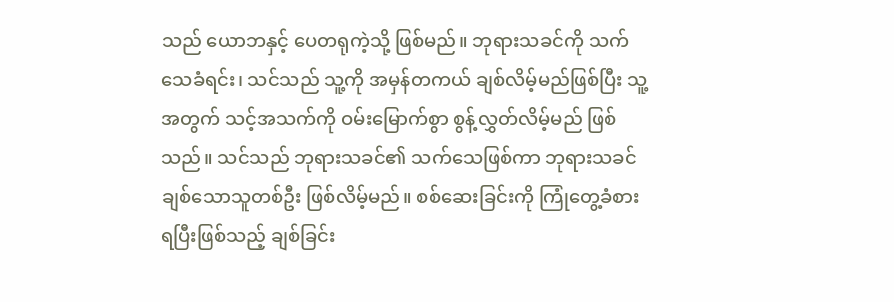သည် ယောဘနှင့် ပေတရုကဲ့သို့ ဖြစ်မည်။ ဘုရားသခင်ကို သက်သေခံရင်း၊ သင်သည် သူ့ကို အမှန်တကယ် ချစ်လိမ့်မည်ဖြစ်ပြီး သူ့အတွက် သင့်အသက်ကို ဝမ်းမြောက်စွာ စွန့်လွှတ်လိမ့်မည် ဖြစ်သည်။ သင်သည် ဘုရားသခင်၏ သက်သေဖြစ်ကာ ဘုရားသခင် ချစ်သောသူတစ်ဦး ဖြစ်လိမ့်မည်။ စစ်ဆေးခြင်းကို ကြုံတွေ့ခံစားရပြီးဖြစ်သည့် ချစ်ခြင်း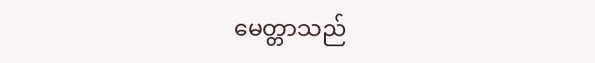မေတ္တာသည်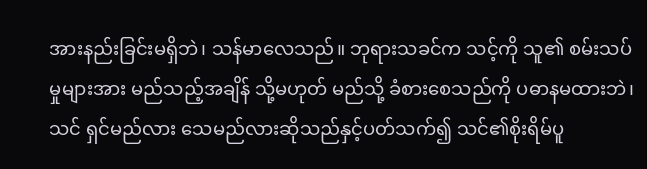အားနည်းခြင်းမရှိဘဲ၊ သန်မာလေသည်။ ဘုရားသခင်က သင့်ကို သူ၏ စမ်းသပ်မှုများအား မည်သည့်အချိန် သို့မဟုတ် မည်သို့ ခံစားစေသည်ကို ပဓာနမထားဘဲ၊ သင် ရှင်မည်လား သေမည်လားဆိုသည်နှင့်ပတ်သက်၍ သင်၏စိုးရိမ်ပူ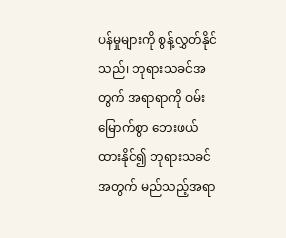ပန်မှုများကို စွန့်လွှတ်နိုင်သည်၊ ဘုရားသခင်အတွက် အရာရာကို ဝမ်းမြောက်စွာ ဘေးဖယ်ထားနိုင်၍ ဘုရားသခင်အတွက် မည်သည့်အရာ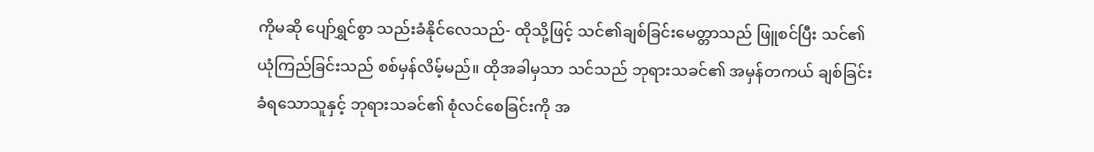ကိုမဆို ပျော်ရွှင်စွာ သည်းခံနိုင်လေသည်- ထိုသို့ဖြင့် သင်၏ချစ်ခြင်းမေတ္တာသည် ဖြူစင်ပြီး သင်၏ ယုံကြည်ခြင်းသည် စစ်မှန်လိမ့်မည်။ ထိုအခါမှသာ သင်သည် ဘုရားသခင်၏ အမှန်တကယ် ချစ်ခြင်းခံရသောသူနှင့် ဘုရားသခင်၏ စုံလင်စေခြင်းကို အ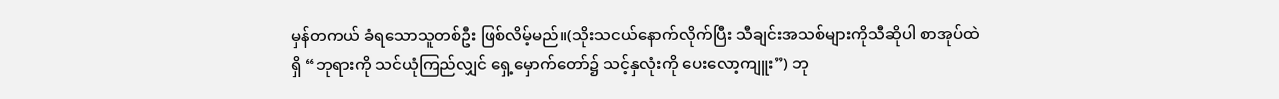မှန်တကယ် ခံရသောသူတစ်ဦး ဖြစ်လိမ့်မည်။(သိုးသငယ်နောက်လိုက်ပြီး သီချင်းအသစ်များကိုသီဆိုပါ စာအုပ်ထဲရှိ “ဘုရားကို သင်ယုံကြည်လျှင် ရှေ့မှောက်တော်၌ သင့်နှလုံးကို ပေးလော့ကျူး”) ဘု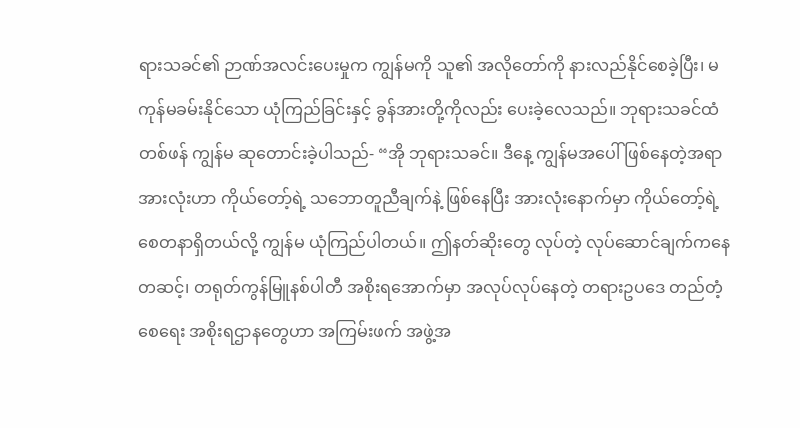ရားသခင်၏ ဉာဏ်အလင်းပေးမှုက ကျွန်မကို သူ၏ အလိုတော်ကို နားလည်နိုင်စေခဲ့ပြီး၊ မကုန်မခမ်းနိုင်သော ယုံကြည်ခြင်းနှင့် ခွန်အားတို့ကိုလည်း ပေးခဲ့လေသည်။ ဘုရားသခင်ထံ တစ်ဖန် ကျွန်မ ဆုတောင်းခဲ့ပါသည်- “အို ဘုရားသခင်။ ဒီနေ့ ကျွန်မအပေါ် ဖြစ်နေတဲ့အရာ အားလုံးဟာ ကိုယ်တော့်ရဲ့ သဘောတူညီချက်နဲ့ ဖြစ်နေပြီး အားလုံးနောက်မှာ ကိုယ်တော့်ရဲ့ စေတနာရှိတယ်လို့ ကျွန်မ ယုံကြည်ပါတယ်။ ဤနတ်ဆိုးတွေ လုပ်တဲ့ လုပ်ဆောင်ချက်ကနေတဆင့်၊ တရုတ်ကွန်မြူနစ်ပါတီ အစိုးရအောက်မှာ အလုပ်လုပ်နေတဲ့ တရားဥပဒေ တည်တံ့စေရေး အစိုးရဌာနတွေဟာ အကြမ်းဖက် အဖွဲ့အ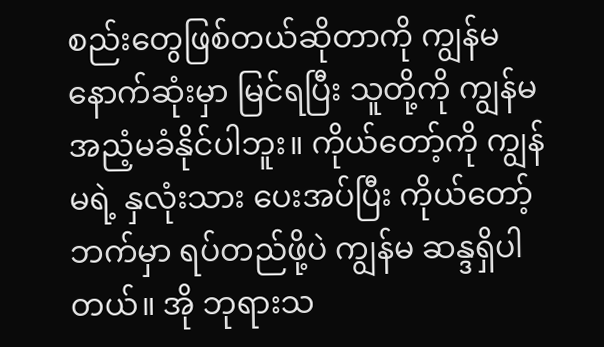စည်းတွေဖြစ်တယ်ဆိုတာကို ကျွန်မ နောက်ဆုံးမှာ မြင်ရပြီး သူတို့ကို ကျွန်မ အညံ့မခံနိုင်ပါဘူး။ ကိုယ်တော့်ကို ကျွန်မရဲ့ နှလုံးသား ပေးအပ်ပြီး ကိုယ်တော့်ဘက်မှာ ရပ်တည်ဖို့ပဲ ကျွန်မ ဆန္ဒရှိပါတယ်။ အို ဘုရားသ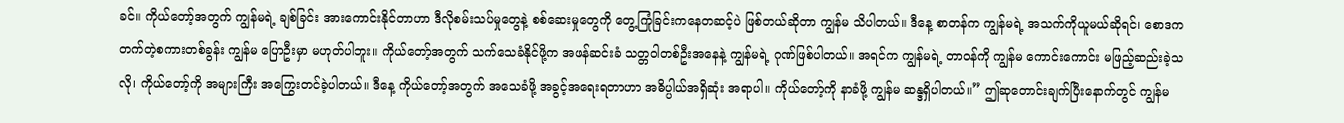ခင်။ ကိုယ်တော့်အတွက် ကျွန်မရဲ့ ချစ်ခြင်း အားကောင်းနိုင်တာဟာ ဒီလိုစမ်းသပ်မှုတွေနဲ့ စစ်ဆေးမှုတွေကို တွေ့ကြုံခြင်းကနေတဆင့်ပဲ ဖြစ်တယ်ဆိုတာ ကျွန်မ သိပါတယ်။ ဒီနေ့ စာတန်က ကျွန်မရဲ့ အသက်ကိုယူမယ်ဆိုရင်၊ စောဒကတက်တဲ့စကားတစ်ခွန်း ကျွန်မ ပြောဦးမှာ မဟုတ်ပါဘူး။ ကိုယ်တော့်အတွက် သက်သေခံနိုင်ဖို့က အဖန်ဆင်းခံ သတ္တဝါတစ်ဦးအနေနဲ့ ကျွန်မရဲ့ ဂုဏ်ဖြစ်ပါတယ်။ အရင်က ကျွန်မရဲ့ တာဝန်ကို ကျွန်မ ကောင်းကောင်း မဖြည့်ဆည်းခဲ့သလို၊ ကိုယ်တော့်ကို အများကြီး အကြွေးတင်ခဲ့ပါတယ်။ ဒီနေ့ ကိုယ်တော့်အတွက် အသေခံဖို့ အခွင့်အရေးရတာဟာ အဓိပ္ပါယ်အရှိဆုံး အရာပါ။ ကိုယ်တော့်ကို နာခံဖို့ ကျွန်မ ဆန္ဒရှိပါတယ်။” ဤဆုတောင်းချက်ပြီးနောက်တွင် ကျွန်မ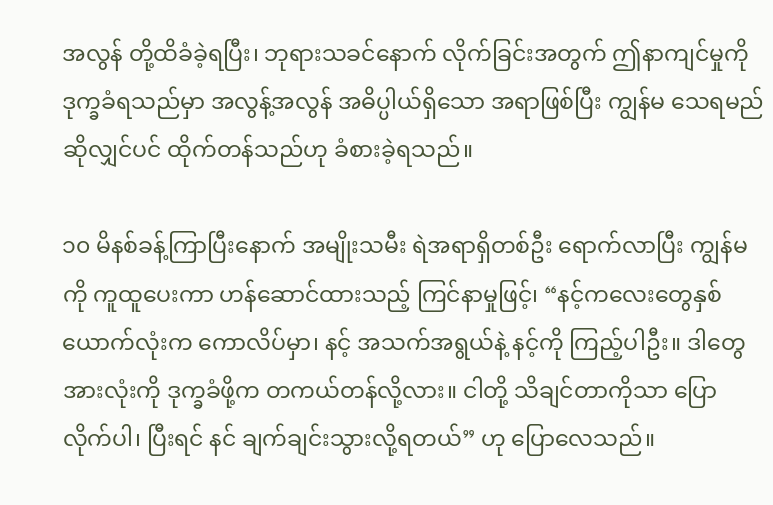အလွန် တို့ထိခံခဲ့ရပြီး၊ ဘုရားသခင်နောက် လိုက်ခြင်းအတွက် ဤနာကျင်မှုကို ဒုက္ခခံရသည်မှာ အလွန့်အလွန် အဓိပ္ပါယ်ရှိသော အရာဖြစ်ပြီး ကျွန်မ သေရမည်ဆိုလျှင်ပင် ထိုက်တန်သည်ဟု ခံစားခဲ့ရသည်။

၁၀ မိနစ်ခန့်ကြာပြီးနောက် အမျိုးသမီး ရဲအရာရှိတစ်ဦး ရောက်လာပြီး ကျွန်မကို ကူထူပေးကာ ဟန်ဆောင်ထားသည့် ကြင်နာမှုဖြင့်၊ “နင့်ကလေးတွေနှစ်ယောက်လုံးက ကောလိပ်မှာ၊ နင့် အသက်အရွယ်နဲ့ နင့်ကို ကြည့်ပါဦး။ ဒါတွေအားလုံးကို ဒုက္ခခံဖို့က တကယ်တန်လို့လား။ ငါတို့ သိချင်တာကိုသာ ပြောလိုက်ပါ၊ ပြီးရင် နင် ချက်ချင်းသွားလို့ရတယ်” ဟု ပြောလေသည်။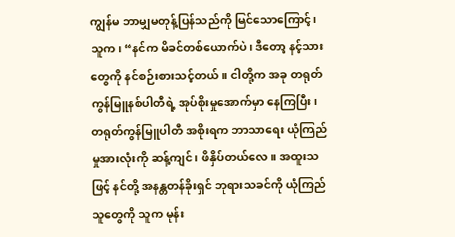ကျွန်မ ဘာမျှမတုန့်ပြန်သည်ကို မြင်သောကြောင့်၊ သူက၊ “နင်က မိခင်တစ်ယောက်ပဲ၊ ဒီတော့ နင့်သားတွေကို နင်စဉ်းစားသင့်တယ်။ ငါတို့က အခု တရုတ်ကွန်မြူနစ်ပါတီရဲ့ အုပ်စိုးမှုအောက်မှာ နေကြပြီး၊ တရုတ်ကွန်မြူပါတီ အစိုးရက ဘာသာရေး ယုံကြည်မှုအားလုံးကို ဆန့်ကျင်၊ ဖိနှိပ်တယ်လေ။ အထူးသဖြင့် နင်တို့ အနန္တတန်ခိုးရှင် ဘုရားသခင်ကို ယုံကြည်သူတွေကို သူက မုန်း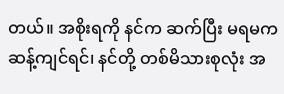တယ်။ အစိုးရကို နင်က ဆက်ပြီး မရမကဆန့်ကျင်ရင်၊ နင်တို့ တစ်မိသားစုလုံး အ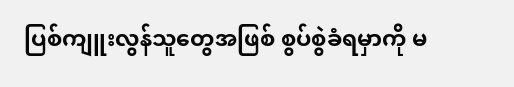ပြစ်ကျူးလွန်သူတွေအဖြစ် စွပ်စွဲခံရမှာကို မ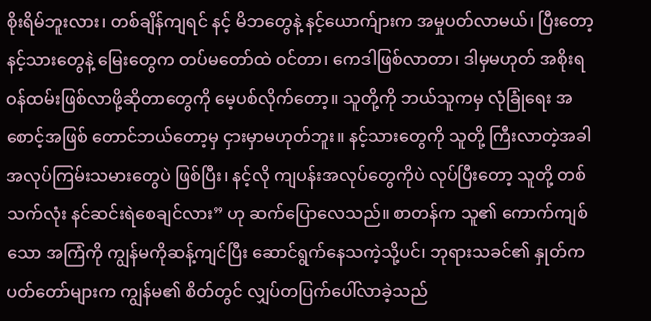စိုးရိမ်ဘူးလား၊ တစ်ချိန်ကျရင် နင့် မိဘတွေနဲ့ နင့်ယောက်ျားက အမှုပတ်လာမယ်၊ ပြီးတော့ နင့်သားတွေနဲ့ မြေးတွေက တပ်မတော်ထဲ ဝင်တာ၊ ကေဒါဖြစ်လာတာ၊ ဒါမှမဟုတ် အစိုးရဝန်ထမ်းဖြစ်လာဖို့ဆိုတာတွေကို မေ့ပစ်လိုက်တော့။ သူတို့ကို ဘယ်သူကမှ လုံခြုံရေး အစောင့်အဖြစ် တောင်ဘယ်တော့မှ ငှားမှာမဟုတ်ဘူး။ နင့်သားတွေကို သူတို့ ကြီးလာတဲ့အခါ အလုပ်ကြမ်းသမားတွေပဲ ဖြစ်ပြီး၊ နင့်လို ကျပန်းအလုပ်တွေကိုပဲ လုပ်ပြီးတော့ သူတို့ တစ်သက်လုံး နင်ဆင်းရဲစေချင်လား” ဟု ဆက်ပြောလေသည်။ စာတန်က သူ၏ ကောက်ကျစ်သော အကြံကို ကျွန်မကိုဆန့်ကျင်ပြီး ဆောင်ရွက်နေသကဲ့သို့ပင်၊ ဘုရားသခင်၏ နှုတ်ကပတ်တော်များက ကျွန်မ၏ စိတ်တွင် လျှပ်တပြက်ပေါ်လာခဲ့သည်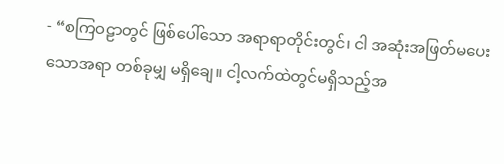- “စကြဝဠာတွင် ဖြစ်ပေါ်သော အရာရာတိုင်းတွင်၊ ငါ အဆုံးအဖြတ်မပေးသောအရာ တစ်ခုမျှ မရှိချေ။ ငါ့လက်ထဲတွင်မရှိသည့်အ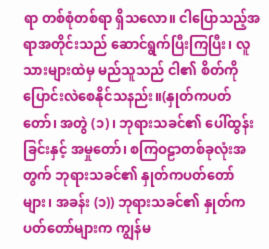ရာ တစ်စုံတစ်ရာ ရှိသလော။ ငါပြောသည့်အရာအတိုင်းသည် ဆောင်ရွက်ပြီးကြပြီး၊ လူသားများထဲမှ မည်သူသည် ငါ၏ စိတ်ကို ပြောင်းလဲစေနိုင်သနည်း။(နှုတ်ကပတ်တော်၊ အတွဲ (၁)၊ ဘုရားသခင်၏ ပေါ်ထွန်းခြင်းနှင့် အမှုတော်၊ စကြဝဠာတစ်ခုလုံးအတွက် ဘုရားသခင်၏ နှုတ်ကပတ်တော်များ၊ အခန်း (၁)) ဘုရားသခင်၏ နှုတ်ကပတ်တော်များက ကျွန်မ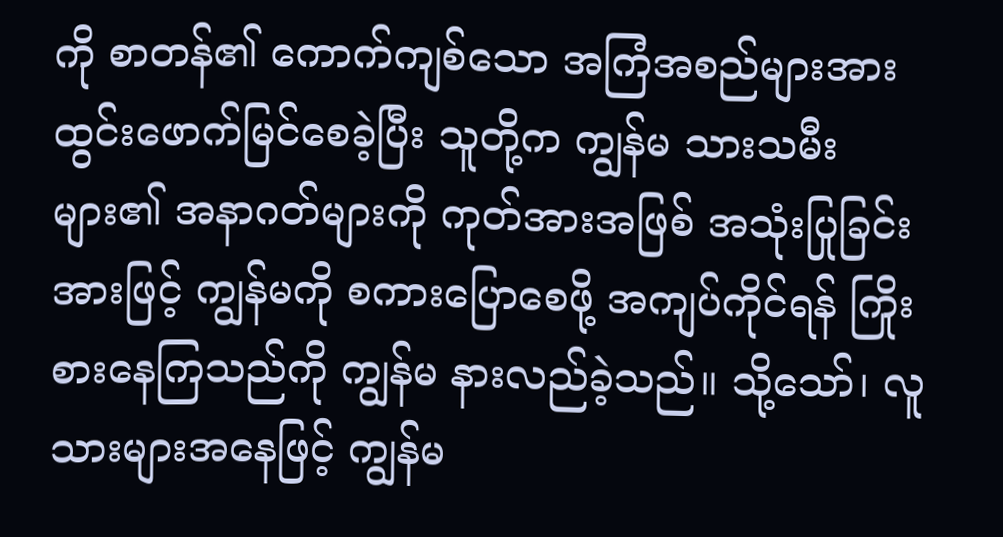ကို စာတန်၏ ကောက်ကျစ်သော အကြံအစည်များအား ထွင်းဖောက်မြင်စေခဲ့ပြီး သူတို့က ကျွန်မ သားသမီးများ၏ အနာဂတ်များကို ကုတ်အားအဖြစ် အသုံးပြုခြင်းအားဖြင့် ကျွန်မကို စကားပြောစေဖို့ အကျပ်ကိုင်ရန် ကြိုးစားနေကြသည်ကို ကျွန်မ နားလည်ခဲ့သည်။ သို့သော်၊ လူသားများအနေဖြင့် ကျွန်မ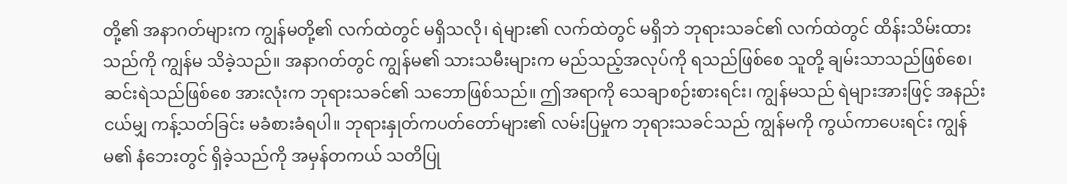တို့၏ အနာဂတ်များက ကျွန်မတို့၏ လက်ထဲတွင် မရှိသလို၊ ရဲများ၏ လက်ထဲတွင် မရှိဘဲ ဘုရားသခင်၏ လက်ထဲတွင် ထိန်းသိမ်းထားသည်ကို ကျွန်မ သိခဲ့သည်။ အနာဂတ်တွင် ကျွန်မ၏ သားသမီးများက မည်သည့်အလုပ်ကို ရသည်ဖြစ်စေ သူတို့ ချမ်းသာသည်ဖြစ်စေ၊ ဆင်းရဲသည်ဖြစ်စေ အားလုံးက ဘုရားသခင်၏ သဘောဖြစ်သည်။ ဤအရာကို သေချာစဉ်းစားရင်း၊ ကျွန်မသည် ရဲများအားဖြင့် အနည်းငယ်မျှ ကန့်သတ်ခြင်း မခံစားခံရပါ။ ဘုရားနှုတ်ကပတ်တော်များ၏ လမ်းပြမှုက ဘုရားသခင်သည် ကျွန်မကို ကွယ်ကာပေးရင်း ကျွန်မ၏ နံဘေးတွင် ရှိခဲ့သည်ကို အမှန်တကယ် သတိပြု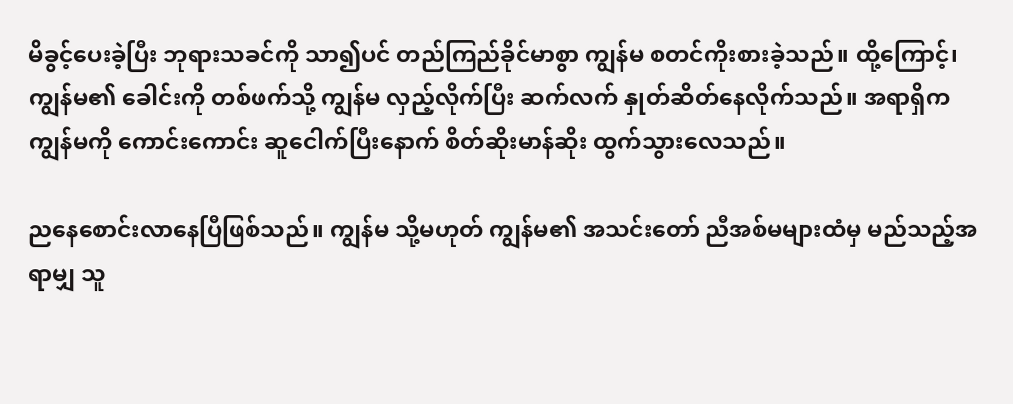မိခွင့်ပေးခဲ့ပြီး ဘုရားသခင်ကို သာ၍ပင် တည်ကြည်ခိုင်မာစွာ ကျွန်မ စတင်ကိုးစားခဲ့သည်။ ထို့ကြောင့်၊ ကျွန်မ၏ ခေါင်းကို တစ်ဖက်သို့ ကျွန်မ လှည့်လိုက်ပြီး ဆက်လက် နှုတ်ဆိတ်နေလိုက်သည်။ အရာရှိက ကျွန်မကို ကောင်းကောင်း ဆူငေါက်ပြီးနောက် စိတ်ဆိုးမာန်ဆိုး ထွက်သွားလေသည်။

ညနေစောင်းလာနေပြီဖြစ်သည်။ ကျွန်မ သို့မဟုတ် ကျွန်မ၏ အသင်းတော် ညီအစ်မများထံမှ မည်သည့်အရာမျှ သူ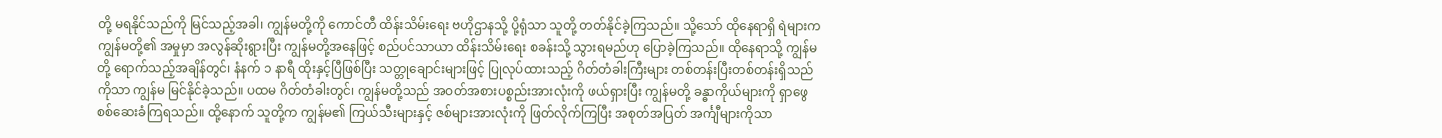တို့ မရနိုင်သည်ကို မြင်သည့်အခါ၊ ကျွန်မတို့ကို ကောင်တီ ထိန်းသိမ်းရေး ဗဟိုဌာနသို့ ပို့ရုံသာ သူတို့ တတ်နိုင်ခဲ့ကြသည်။ သို့သော် ထိုနေရာရှိ ရဲများက ကျွန်မတို့၏ အမှုမှာ အလွန်ဆိုးရွားပြီး ကျွန်မတို့အနေဖြင့် စည်ပင်သာယာ ထိန်းသိမ်းရေး စခန်းသို့ သွားရမည်ဟု ပြောခဲ့ကြသည်။ ထိုနေရာသို့ ကျွန်မတို့ ရောက်သည့်အချိန်တွင်၊ နံနက် ၁ နာရီ ထိုးနှင့်ပြီဖြစ်ပြီး သတ္တုချောင်းများဖြင့် ပြုလုပ်ထားသည့် ဂိတ်တံခါးကြီးများ တစ်တန်းပြီးတစ်တန်းရှိသည်ကိုသာ ကျွန်မ မြင်နိုင်ခဲ့သည်။ ပထမ ဂိတ်တံခါးတွင်၊ ကျွန်မတို့သည် အဝတ်အစားပစ္စည်းအားလုံးကို ဖယ်ရှားပြီး ကျွန်မတို့ ခန္ဓာကိုယ်များကို ရှာဖွေစစ်ဆေးခံကြရသည်။ ထို့နောက် သူတို့က ကျွန်မ၏ ကြယ်သီးများနှင့် ဇစ်များအားလုံးကို ဖြတ်လိုက်ကြပြီး အစုတ်အပြတ် အင်္ကျီများကိုသာ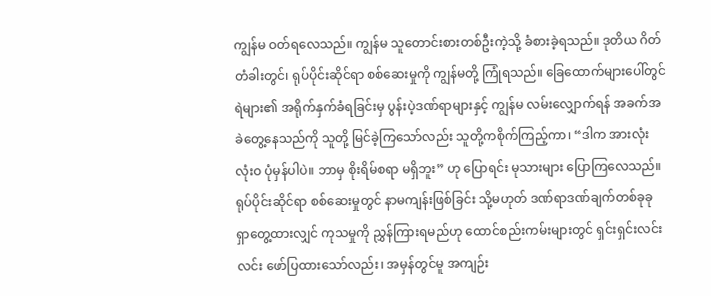ကျွန်မ ဝတ်ရလေသည်။ ကျွန်မ သူတောင်းစားတစ်ဦးကဲ့သို့ ခံစားခဲ့ရသည်။ ဒုတိယ ဂိတ်တံခါးတွင်၊ ရုပ်ပိုင်းဆိုင်ရာ စစ်ဆေးမှုကို ကျွန်မတို့ ကြုံရသည်။ ခြေထောက်များပေါ်တွင် ရဲများ၏ အရိုက်နှက်ခံရခြင်းမှ ပွန်းပဲ့ဒဏ်ရာများနှင့် ကျွန်မ လမ်းလျှောက်ရန် အခက်အခဲတွေ့နေသည်ကို သူတို့ မြင်ခဲ့ကြသော်လည်း သူတို့ကစိုက်ကြည့်ကာ၊ “ဒါက အားလုံး လုံးဝ ပုံမှန်ပါပဲ။ ဘာမှ စိုးရိမ်စရာ မရှိဘူး” ဟု ပြောရင်း မုသားများ ပြောကြလေသည်။ ရုပ်ပိုင်းဆိုင်ရာ စစ်ဆေးမှုတွင် နာမကျန်းဖြစ်ခြင်း သို့မဟုတ် ဒဏ်ရာဒဏ်ချက်တစ်ခုခု ရှာတွေ့ထားလျှင် ကုသမှုကို ညွှန်ကြားရမည်ဟု ထောင်စည်းကမ်းများတွင် ရှင်းရှင်းလင်းလင်း ဖော်ပြထားသော်လည်း၊ အမှန်တွင်မူ အကျဉ်း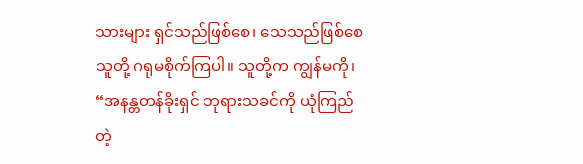သားများ ရှင်သည်ဖြစ်စေ၊ သေသည်ဖြစ်စေ သူတို့ ဂရုမစိုက်ကြပါ။ သူတို့က ကျွန်မကို၊ “အနန္တတန်ခိုးရှင် ဘုရားသခင်ကို ယုံကြည်တဲ့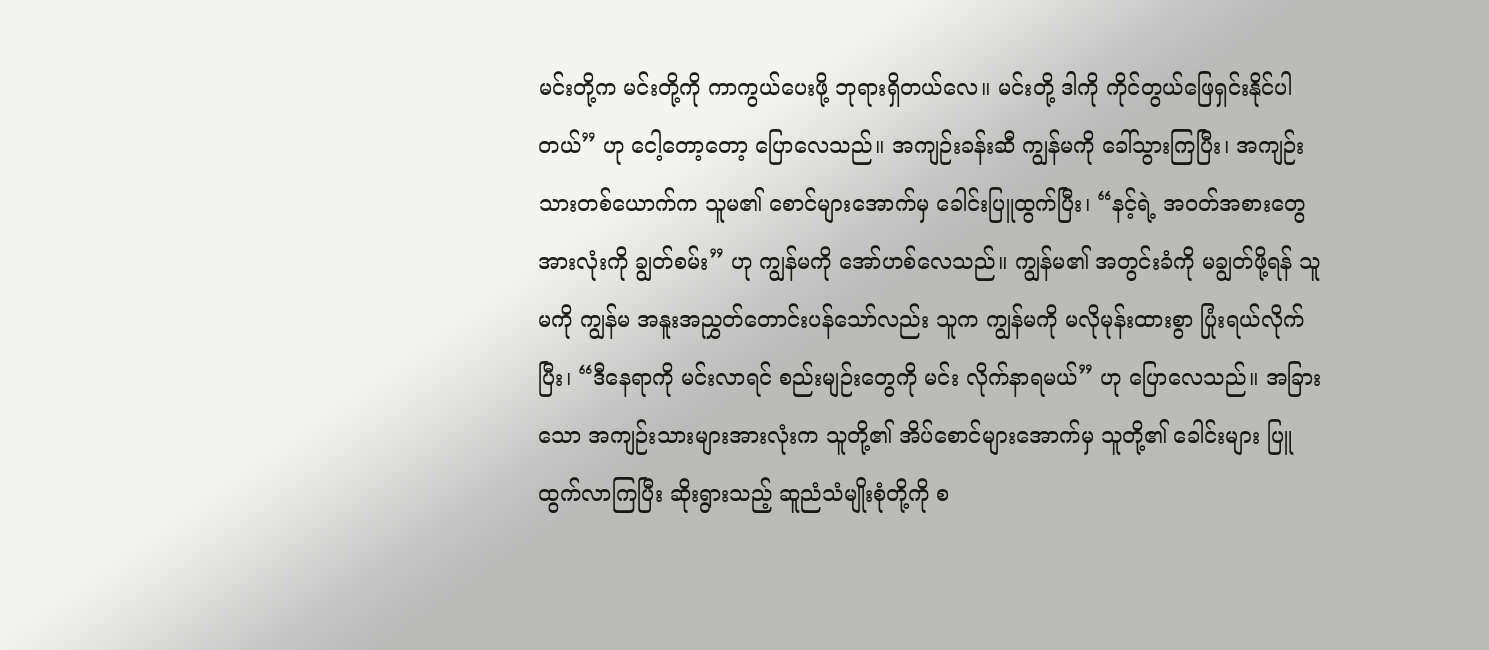မင်းတို့က မင်းတို့ကို ကာကွယ်ပေးဖို့ ဘုရားရှိတယ်လေ။ မင်းတို့ ဒါကို ကိုင်တွယ်ဖြေရှင်းနိုင်ပါတယ်” ဟု ငေါ့တော့တော့ ပြောလေသည်။ အကျဉ်းခန်းဆီ ကျွန်မကို ခေါ်သွားကြပြီး၊ အကျဉ်းသားတစ်ယောက်က သူမ၏ စောင်များအောက်မှ ခေါင်းပြူထွက်ပြီး၊ “နင့်ရဲ့ အဝတ်အစားတွေအားလုံးကို ချွတ်စမ်း” ဟု ကျွန်မကို အော်ဟစ်လေသည်။ ကျွန်မ၏ အတွင်းခံကို မချွတ်ဖို့ရန် သူမကို ကျွန်မ အနူးအညွှတ်တောင်းပန်သော်လည်း သူက ကျွန်မကို မလိုမုန်းထားစွာ ပြုံးရယ်လိုက်ပြီး၊ “ဒီနေရာကို မင်းလာရင် စည်းမျဉ်းတွေကို မင်း လိုက်နာရမယ်” ဟု ပြောလေသည်။ အခြားသော အကျဉ်းသားများအားလုံးက သူတို့၏ အိပ်စောင်များအောက်မှ သူတို့၏ ခေါင်းများ ပြူထွက်လာကြပြီး ဆိုးရွားသည့် ဆူညံသံမျိုးစုံတို့ကို စ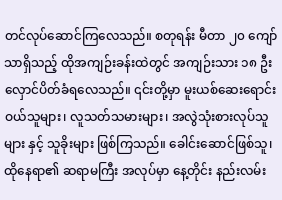တင်လုပ်ဆောင်ကြလေသည်။ စတုရန်း မီတာ ၂၀ ကျော်သာရှိသည့် ထိုအကျဉ်းခန်းထဲတွင် အကျဉ်းသား ၁၈ ဦး လှောင်ပိတ်ခံရလေသည်။ ၎င်းတို့မှာ မူးယစ်ဆေးရောင်းဝယ်သူများ၊ လူသတ်သမားများ၊ အလွဲသုံးစားလုပ်သူများ နှင့် သူခိုးများ ဖြစ်ကြသည်။ ခေါင်းဆောင်ဖြစ်သူ၊ ထိုနေရာ၏ ဆရာမကြီး အလုပ်မှာ နေ့တိုင်း နည်းလမ်း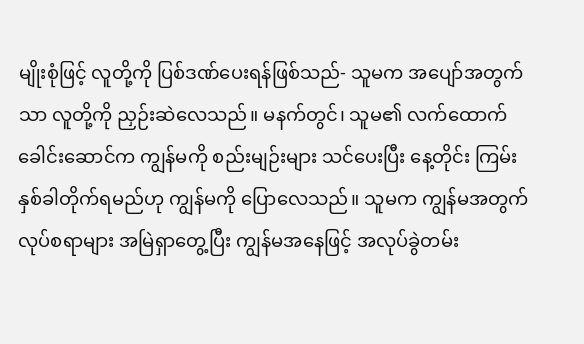မျိုးစုံဖြင့် လူတို့ကို ပြစ်ဒဏ်ပေးရန်ဖြစ်သည်- သူမက အပျော်အတွက်သာ လူတို့ကို ညှဉ်းဆဲလေသည်။ မနက်တွင်၊ သူမ၏ လက်ထောက်ခေါင်းဆောင်က ကျွန်မကို စည်းမျဉ်းများ သင်ပေးပြီး နေ့တိုင်း ကြမ်းနှစ်ခါတိုက်ရမည်ဟု ကျွန်မကို ပြောလေသည်။ သူမက ကျွန်မအတွက် လုပ်စရာများ အမြဲရှာတွေ့ပြီး ကျွန်မအနေဖြင့် အလုပ်ခွဲတမ်း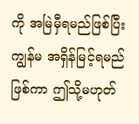ကို အမြဲမှီရမည်ဖြစ်ပြီး ကျွန်မ အရှိန်မြင့်ရမည်ဖြစ်ကာ ဤသို့မဟုတ်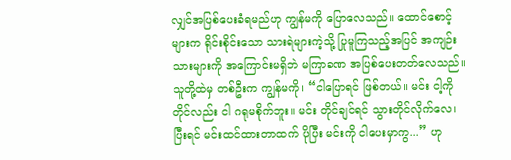လျှင်အပြစ်ပေးခံရမည်ဟု ကျွန်မကို ပြောလေသည်။ ထောင်စောင့်များက ရိုင်းစိုင်းသော သားရဲများကဲ့သို့ ပြုမူကြသည့်အပြင် အကျဉ်းသားများကို အကြောင်းမရှိဘဲ မကြာခဏ အပြစ်ပေးတတ်လေသည်။ သူတို့ထဲမှ တစ်ဦးက ကျွန်မကို၊ “ငါပြောရင် ဖြစ်တယ်။ မင်း ငါ့ကို တိုင်လည်း ငါ ဂရုမစိုက်ဘူး။ မင်း တိုင်ချင်ရင် သွားတိုင်လိုက်လေ၊ ပြီးရင် မင်းထင်ထားတာထက် ပိုပြီး မင်းကို ငါပေးမှာကွ...” ဟု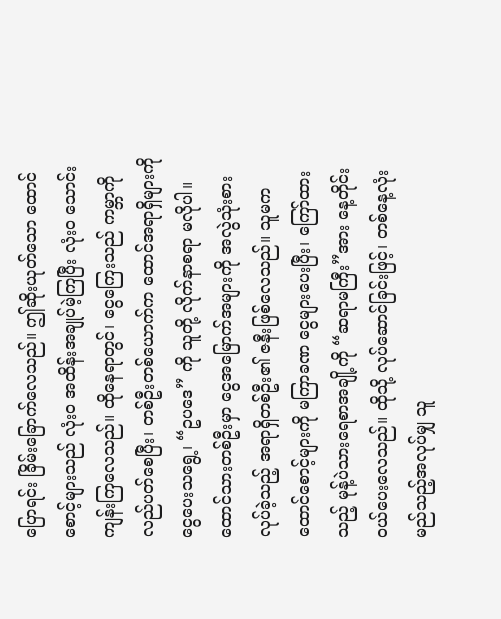ပြောရင်း ခြိမ်းခြောက်လေသည်။ ဤဆိုးယုတ်သော ထောင်စောင့်များသည် လုံးဝ အထိန်းအချုပ်မဲ့ကြပြီး လုံးဝ သောင်းကျန်းကြလေသည်။ ထိုနေရာတွင်၊ ငွေကြေးသည် ကမ္ဘာကို လည်ပတ်စေပြီး၊ တစ်ဦးတစ်ယောက်က ထောင်အရာရှိများကို ငွေပေးသရွေ့၊ “ဥပဒေ” ကို သူတို့ လိုက်နာစရာ မလိုပါ။ ထောင်သားတစ်ဦးမှာ ငွေအမြောက်အများကို အလွဲသုံးစားလုပ်ခဲ့သည့် အရာရှိတစ်ဦး၏ ဇနီးဖြစ်လေသည်။ သူမက ထောင်စောင့်များကို မကြာခဏ ငွေများပေးပြီး၊ ကြော်ထားသည့် မုန့်ပဲသားရေစာအချို့ကို “ဆရာမကြီး”အား နေ့တိုင်း ဝယ်ပေးလေသည်။ ထိုသို့ လုပ်ဆောင်ခြင်းဖြင့်၊ တစ်နေ့လုံး မည်သည့်အလုပ်မျှ သူ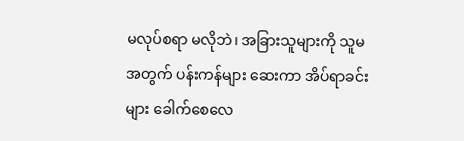မလုပ်စရာ မလိုဘဲ၊ အခြားသူများကို သူမအတွက် ပန်းကန်များ ဆေးကာ အိပ်ရာခင်းများ ခေါက်စေလေ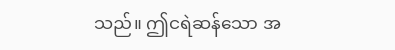သည်။ ဤငရဲဆန်သော အ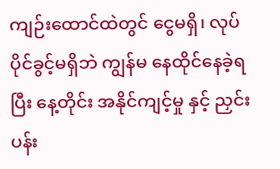ကျဉ်းထောင်ထဲတွင် ငွေမရှိ၊ လုပ်ပိုင်ခွင့်မရှိဘဲ ကျွန်မ နေထိုင်နေခဲ့ရပြီး နေ့တိုင်း အနိုင်ကျင့်မှု နှင့် ညှင်းပန်း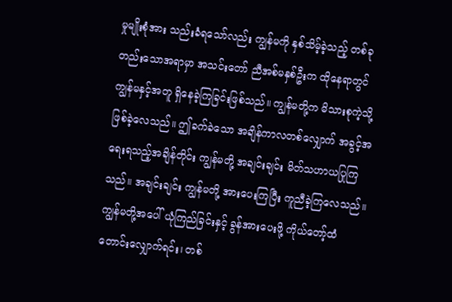မှုမျိုးစုံအား သည်းခံရသော်လည်း ကျွန်မကို နှစ်သိမ့်ခဲ့သည့် တစ်ခုတည်းသောအရာမှာ အသင်းတော် ညီအစ်မနှစ်ဦးက ထိုနေရာတွင် ကျွန်မနှင့်အတူ ရှိနေခဲ့ကြခြင်းဖြစ်သည်။ ကျွန်မတို့က မိသားစုကဲ့သို့ ဖြစ်ခဲ့လေသည်။ ဤခက်ခဲသော အချိန်ကာလတစ်လျှောက် အခွင့်အရေးရသည့်အချိန်တိုင်း ကျွန်မတို့ အချင်းချင်း မိတ်သဟာယပြုကြသည်။ အချင်းချင်း ကျွန်မတို့ အားပေးကြပြီး ကူညီခဲ့ကြလေသည်။ ကျွန်မတို့အပေါ် ယုံကြည်ခြင်းနှင့် ခွန်အားပေးဖို့ ကိုယ်တော့်ထံ တောင်းလျှောက်ရင်း၊ တစ်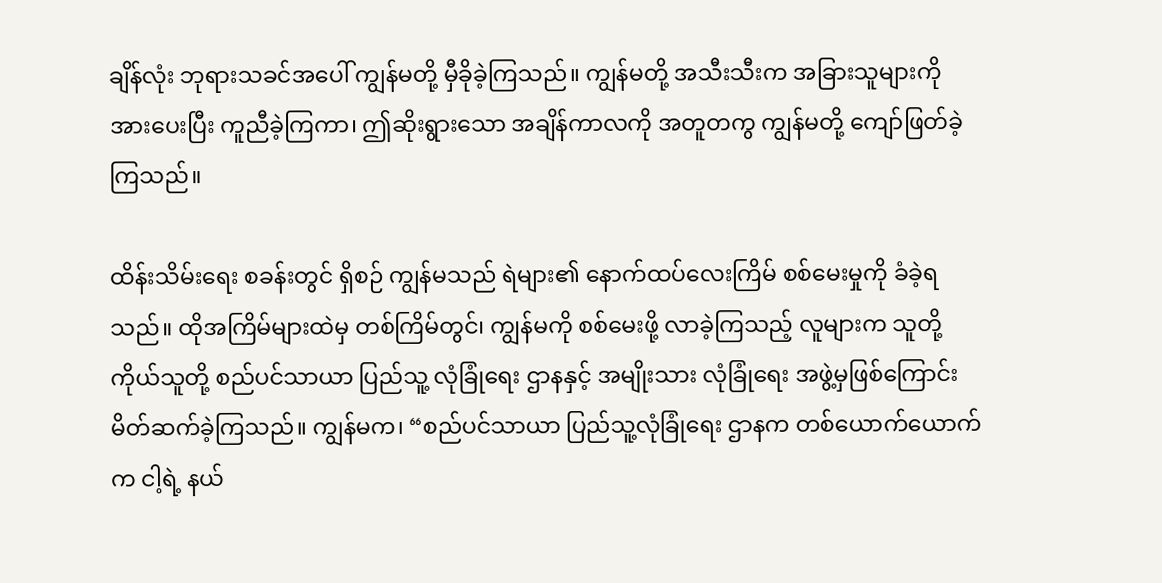ချိန်လုံး ဘုရားသခင်အပေါ် ကျွန်မတို့ မှီခိုခဲ့ကြသည်။ ကျွန်မတို့ အသီးသီးက အခြားသူများကို အားပေးပြီး ကူညီခဲ့ကြကာ၊ ဤဆိုးရွားသော အချိန်ကာလကို အတူတကွ ကျွန်မတို့ ကျော်ဖြတ်ခဲ့ကြသည်။

ထိန်းသိမ်းရေး စခန်းတွင် ရှိစဉ် ကျွန်မသည် ရဲများ၏ နောက်ထပ်လေးကြိမ် စစ်မေးမှုကို ခံခဲ့ရသည်။ ထိုအကြိမ်များထဲမှ တစ်ကြိမ်တွင်၊ ကျွန်မကို စစ်မေးဖို့ လာခဲ့ကြသည့် လူများက သူတို့ကိုယ်သူတို့ စည်ပင်သာယာ ပြည်သူ့ လုံခြုံရေး ဌာနနှင့် အမျိုးသား လုံခြုံရေး အဖွဲ့မှဖြစ်ကြောင်း မိတ်ဆက်ခဲ့ကြသည်။ ကျွန်မက၊ “စည်ပင်သာယာ ပြည်သူ့လုံခြုံရေး ဌာနက တစ်ယောက်ယောက်က ငါ့ရဲ့ နယ်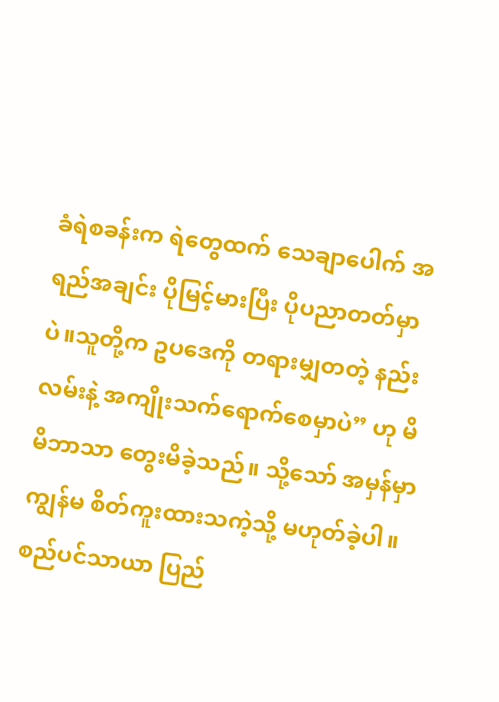ခံရဲစခန်းက ရဲတွေထက် သေချာပေါက် အရည်အချင်း ပိုမြင့်မားပြီး ပိုပညာတတ်မှာပဲ။သူတို့က ဥပဒေကို တရားမျှတတဲ့ နည်းလမ်းနဲ့ အကျိုးသက်ရောက်စေမှာပဲ” ဟု မိမိဘာသာ တွေးမိခဲ့သည်။ သို့သော် အမှန်မှာ ကျွန်မ စိတ်ကူးထားသကဲ့သို့ မဟုတ်ခဲ့ပါ။ စည်ပင်သာယာ ပြည်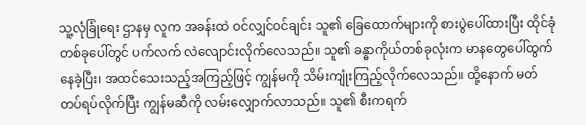သူ့လုံခြုံရေး ဌာနမှ လူက အခန်းထဲ ဝင်လျှင်ဝင်ချင်း သူ၏ ခြေထောက်များကို စားပွဲပေါ်ထားပြီး ထိုင်ခုံတစ်ခုပေါ်တွင် ပက်လက် လဲလျောင်းလိုက်လေသည်။ သူ၏ ခန္ဓာကိုယ်တစ်ခုလုံးက မာနတွေပေါ်ထွက်နေခဲ့ပြီး၊ အထင်သေးသည့်အကြည့်ဖြင့် ကျွန်မကို သိမ်းကျုံးကြည့်လိုက်လေသည်။ ထို့နောက် မတ်တပ်ရပ်လိုက်ပြီး ကျွန်မဆီကို လမ်းလျှောက်လာသည်။ သူ၏ စီးကရက်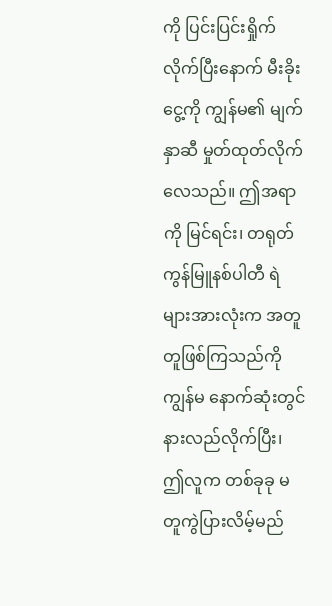ကို ပြင်းပြင်းရှိုက်လိုက်ပြီးနောက် မီးခိုးငွေ့ကို ကျွန်မ၏ မျက်နှာဆီ မှုတ်ထုတ်လိုက်လေသည်။ ဤအရာကို မြင်ရင်း၊ တရုတ်ကွန်မြူနစ်ပါတီ ရဲများအားလုံးက အတူတူဖြစ်ကြသည်ကို ကျွန်မ နောက်ဆုံးတွင် နားလည်လိုက်ပြီး၊ ဤလူက တစ်ခုခု မတူကွဲပြားလိမ့်မည်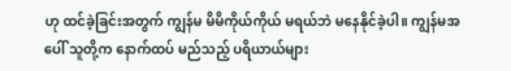ဟု ထင်ခဲ့ခြင်းအတွက် ကျွန်မ မိမိကိုယ်ကိုယ် မရယ်ဘဲ မနေနိုင်ခဲ့ပါ။ ကျွန်မအပေါ် သူတို့က နောက်ထပ် မည်သည့် ပရိယာယ်များ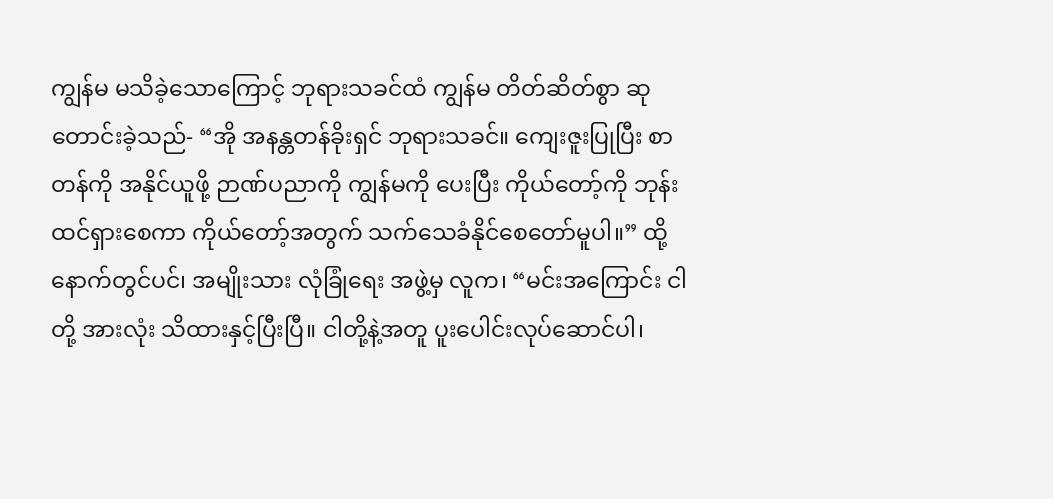ကျွန်မ မသိခဲ့သောကြောင့် ဘုရားသခင်ထံ ကျွန်မ တိတ်ဆိတ်စွာ ဆုတောင်းခဲ့သည်- “အို အနန္တတန်ခိုးရှင် ဘုရားသခင်။ ကျေးဇူးပြုပြီး စာတန်ကို အနိုင်ယူဖို့ ဉာဏ်ပညာကို ကျွန်မကို ပေးပြီး ကိုယ်တော့်ကို ဘုန်းထင်ရှားစေကာ ကိုယ်တော့်အတွက် သက်သေခံနိုင်စေတော်မူပါ။” ထို့နောက်တွင်ပင်၊ အမျိုးသား လုံခြုံရေး အဖွဲ့မှ လူက၊ “မင်းအကြောင်း ငါတို့ အားလုံး သိထားနှင့်ပြီးပြီ။ ငါတို့နဲ့အတူ ပူးပေါင်းလုပ်ဆောင်ပါ၊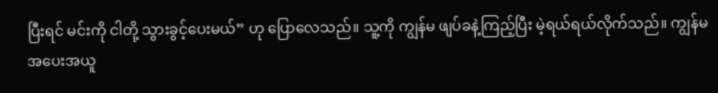ပြီးရင် မင်းကို ငါတို့ သွားခွင့်ပေးမယ်” ဟု ပြောလေသည်။ သူ့ကို ကျွန်မ ဖျပ်ခနဲ့ကြည့်ပြီး မဲ့ရယ်ရယ်လိုက်သည်။ ကျွန်မ အပေးအယူ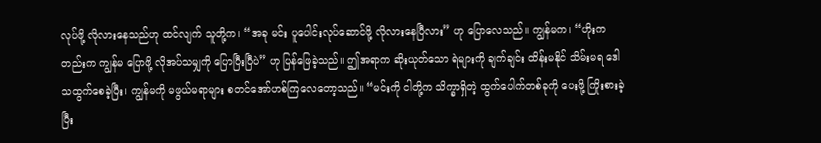လုပ်ဖို့ လိုလားနေသည်ဟု ထင်လျက် သူတို့က၊ “အခု မင်း ပူပေါင်းလုပ်ဆောင်ဖို့ လိုလားနေပြီလား” ဟု ပြောလေသည်။ ကျွန်မက၊ “ဟိုးကတည်းက ကျွန်မ ပြောဖို့ လိုအပ်သမျှကို ပြောပြီးပြီပဲ” ဟု ပြန်ဖြေခဲ့သည်။ ဤအရာက ဆိုးယုတ်သော ရဲများကို ချက်ချင်း ထိန်းမနိုင် သိမ်းမရ ဒေါသထွက်စေခဲ့ပြီး၊ ကျွန်မကို မဖွယ်မရာများ စတင်အော်ဟစ်ကြလေတော့သည်။ “မင်းကို ငါတို့က သိက္ခာရှိတဲ့ ထွက်ပေါက်တစ်ခုကို ပေးဖို့ ကြိုးစားခဲ့ပြီး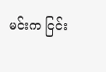မင်းက ငြင်း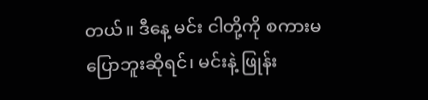တယ်။ ဒီနေ့ မင်း ငါတို့ကို စကားမပြောဘူးဆိုရင်၊ မင်းနဲ့ ဖြုန်း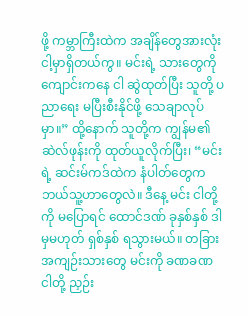ဖို့ ကမ္ဘာကြီးထဲက အချိန်တွေအားလုံး ငါ့မှာရှိတယ်ကွ။ မင်းရဲ့ သားတွေကို ကျောင်းကနေ ငါ ဆွဲထုတ်ပြီး သူတို့ ပညာရေး မပြီးစီးနိုင်ဖို့ သေချာလုပ်မှာ။” ထို့နောက် သူတို့က ကျွန်မ၏ ဆဲလ်ဖုန်းကို ထုတ်ယူလိုက်ပြီး၊ “မင်းရဲ့ ဆင်းမ်ကဒ်ထဲက နံပါတ်တွေက ဘယ်သူ့ဟာတွေလဲ။ ဒီနေ့ မင်း ငါတို့ကို မပြောရင် ထောင်ဒဏ် ခုနှစ်နှစ် ဒါမှမဟုတ် ရှစ်နှစ် ရသွားမယ်။ တခြား အကျဉ်းသားတွေ မင်းကို ခဏခဏ ငါတို့ ညှဉ်း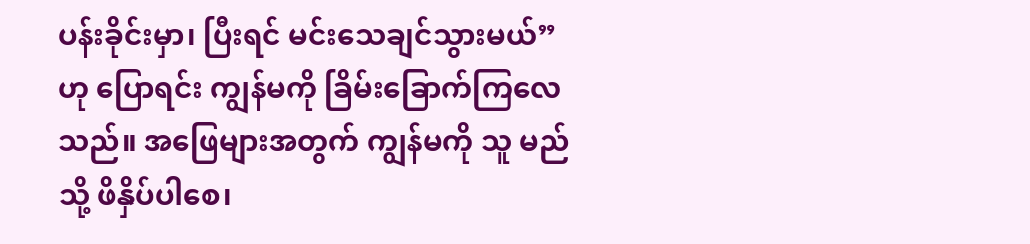ပန်းခိုင်းမှာ၊ ပြီးရင် မင်းသေချင်သွားမယ်” ဟု ပြောရင်း ကျွန်မကို ခြိမ်းခြောက်ကြလေသည်။ အဖြေများအတွက် ကျွန်မကို သူ မည်သို့ ဖိနှိပ်ပါစေ၊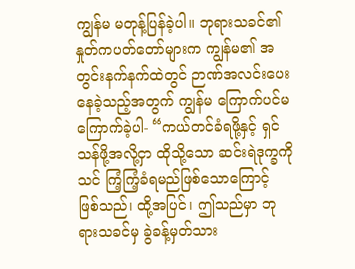ကျွန်မ မတုန့်ပြန်ခဲ့ပါ။ ဘုရားသခင်၏ နှုတ်ကပတ်တော်များက ကျွန်မ၏ အတွင်းနက်နက်ထဲတွင် ဉာဏ်အလင်းပေးနေခဲ့သည့်အတွက် ကျွန်မ ကြောက်ပင်မကြောက်ခဲ့ပါ- “ကယ်တင်ခံရဖို့နှင့် ရှင်သန်ဖို့အလို့ငှာ ထိုသို့သော ဆင်းရဲဒုက္ခကို သင် ကြံ့ကြံ့ခံရမည်ဖြစ်သောကြောင့် ဖြစ်သည်၊ ထို့အပြင်၊ ဤသည်မှာ ဘုရားသခင်မှ ခွဲခန့်မှတ်သား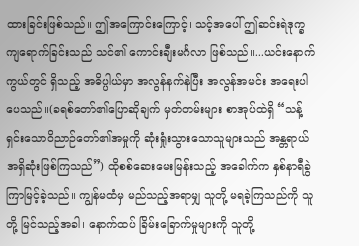ထားခြင်းဖြစ်သည်။ ဤအကြောင်းကြောင့်၊ သင့်အပေါ် ဤဆင်းရဲဒုက္ခ ကျရောက်ခြင်းသည် သင်၏ ကောင်းချီးမင်္ဂလာ ဖြစ်သည်။...ယင်းနောက်ကွယ်တွင် ရှိသည့် အဓိပ္ပါယ်မှာ အလွန်နက်နဲပြီး အလွန်အမင်း အရေးပါပေသည်။(ခရစ်တော်၏ပြောဆိုချက် မှတ်တမ်းများ စာအုပ်ထဲရှိ “သန့်ရှင်းသောဝိညာဉ်တော်၏အမှုကို ဆုံးရှုံးသွားသောသူများသည် အန္တရာယ်အရှိဆုံးဖြစ်ကြသည်”) ထိုစစ်ဆေးမေးမြန်းသည့် အခေါက်က နှစ်နာရီခွဲ ကြာမြင့်ခဲ့သည်။ ကျွန်မထံမှ မည်သည့်အရာမျှ သူတို့ မရခဲ့ကြသည်ကို သူတို့ မြင်သည့်အခါ၊ နောက်ထပ် ခြိမ်းခြောက်မှုများကို သူတို့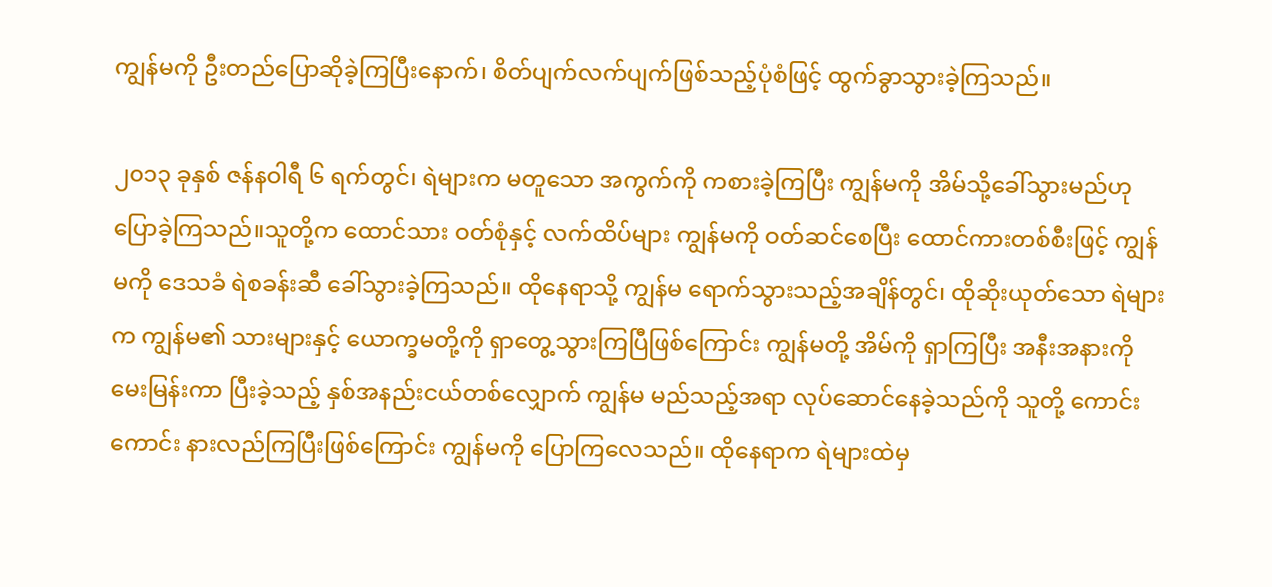ကျွန်မကို ဦးတည်ပြောဆိုခဲ့ကြပြီးနောက်၊ စိတ်ပျက်လက်ပျက်ဖြစ်သည့်ပုံစံဖြင့် ထွက်ခွာသွားခဲ့ကြသည်။

၂၀၁၃ ခုနှစ် ဇန်နဝါရီ ၆ ရက်တွင်၊ ရဲများက မတူသော အကွက်ကို ကစားခဲ့ကြပြီး ကျွန်မကို အိမ်သို့ခေါ်သွားမည်ဟု ပြောခဲ့ကြသည်။သူတို့က ထောင်သား ဝတ်စုံနှင့် လက်ထိပ်များ ကျွန်မကို ဝတ်ဆင်စေပြီး ထောင်ကားတစ်စီးဖြင့် ကျွန်မကို ဒေသခံ ရဲစခန်းဆီ ခေါ်သွားခဲ့ကြသည်။ ထိုနေရာသို့ ကျွန်မ ရောက်သွားသည့်အချိန်တွင်၊ ထိုဆိုးယုတ်သော ရဲများက ကျွန်မ၏ သားများနှင့် ယောက္ခမတို့ကို ရှာတွေ့သွားကြပြီဖြစ်ကြောင်း ကျွန်မတို့ အိမ်ကို ရှာကြပြီး အနီးအနားကို မေးမြန်းကာ ပြီးခဲ့သည့် နှစ်အနည်းငယ်တစ်လျှောက် ကျွန်မ မည်သည့်အရာ လုပ်ဆောင်နေခဲ့သည်ကို သူတို့ ကောင်းကောင်း နားလည်ကြပြီးဖြစ်ကြောင်း ကျွန်မကို ပြောကြလေသည်။ ထိုနေရာက ရဲများထဲမှ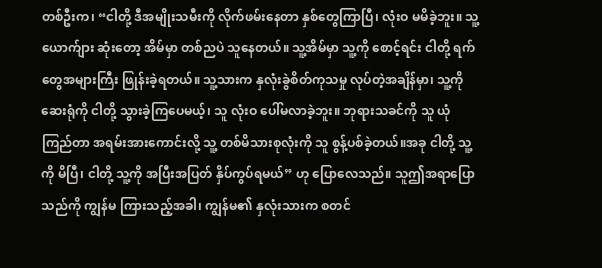တစ်ဦးက၊ “ငါတို့ ဒီအမျိုးသမီးကို လိုက်ဖမ်းနေတာ နှစ်တွေကြာပြီ၊ လုံးဝ မမိခဲ့ဘူး။ သူ့ယောက်ျား ဆုံးတော့ အိမ်မှာ တစ်ညပဲ သူနေတယ်။ သူ့အိမ်မှာ သူ့ကို စောင့်ရင်း ငါတို့ ရက်တွေအများကြီး ဖြုန်းခဲ့ရတယ်။ သူ့သားက နှလုံးခွဲစိတ်ကုသမှု လုပ်တဲ့အချိန်မှာ၊ သူ့ကို ဆေးရုံကို ငါတို့ သွားခဲ့ကြပေမယ့်၊ သူ လုံးဝ ပေါ်မလာခဲ့ဘူး။ ဘုရားသခင်ကို သူ ယုံကြည်တာ အရမ်းအားကောင်းလို့ သူ့ တစ်မိသားစုလုံးကို သူ စွန့်ပစ်ခဲ့တယ်။အခု ငါတို့ သူ့ကို မိပြီ၊ ငါတို့ သူ့ကို အပြီးအပြတ် နှိပ်ကွပ်ရမယ်” ဟု ပြောလေသည်။ သူဤအရာပြောသည်ကို ကျွန်မ ကြားသည့်အခါ၊ ကျွန်မ၏ နှလုံးသားက စတင်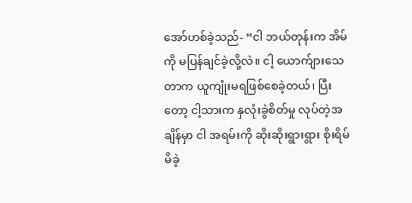အော်ဟစ်ခဲ့သည်- “ငါ ဘယ်တုန်းက အိမ်ကို မပြန်ချင်ခဲ့လို့လဲ။ ငါ့ ယောက်ျားသေတာက ယူကျုံးမရဖြစ်စေခဲ့တယ်၊ ပြီးတော့ ငါ့သားက နှလုံးခွဲစိတ်မှု လုပ်တဲ့အချိန်မှာ ငါ အရမ်းကို ဆိုးဆိုးရွားရွား စိုးရိမ်မိခဲ့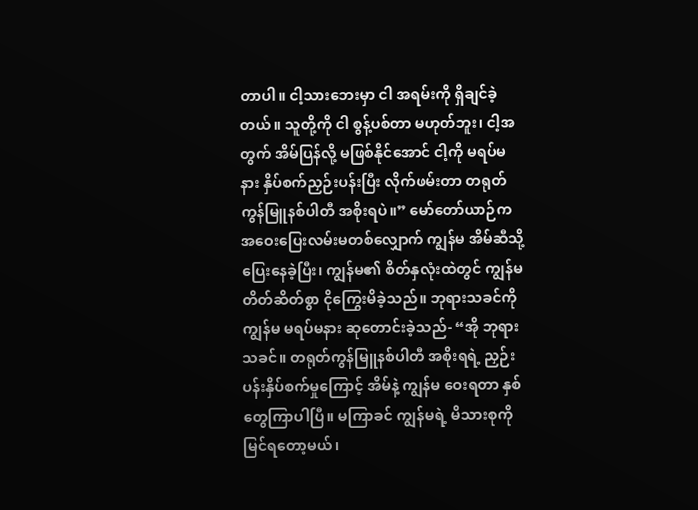တာပါ။ ငါ့သားဘေးမှာ ငါ အရမ်းကို ရှိချင်ခဲ့တယ်။ သူတို့ကို ငါ စွန့်ပစ်တာ မဟုတ်ဘူး၊ ငါ့အတွက် အိမ်ပြန်လို့ မဖြစ်နိုင်အောင် ငါ့ကို မရပ်မနား နှိပ်စက်ညှဉ်းပန်းပြီး လိုက်ဖမ်းတာ တရုတ်ကွန်မြူနစ်ပါတီ အစိုးရပဲ။” မော်တော်ယာဉ်က အဝေးပြေးလမ်းမတစ်လျှောက် ကျွန်မ အိမ်ဆီသို့ ပြေးနေခဲ့ပြီး၊ ကျွန်မ၏ စိတ်နှလုံးထဲတွင် ကျွန်မ တိတ်ဆိတ်စွာ ငိုကြွေးမိခဲ့သည်။ ဘုရားသခင်ကို ကျွန်မ မရပ်မနား ဆုတောင်းခဲ့သည်- “အို ဘုရားသခင်။ တရုတ်ကွန်မြူနစ်ပါတီ အစိုးရရဲ့ ညှဉ်းပန်းနှိပ်စက်မှုကြောင့် အိမ်နဲ့ ကျွန်မ ဝေးရတာ နှစ်တွေကြာပါပြီ။ မကြာခင် ကျွန်မရဲ့ မိသားစုကို မြင်ရတော့မယ်၊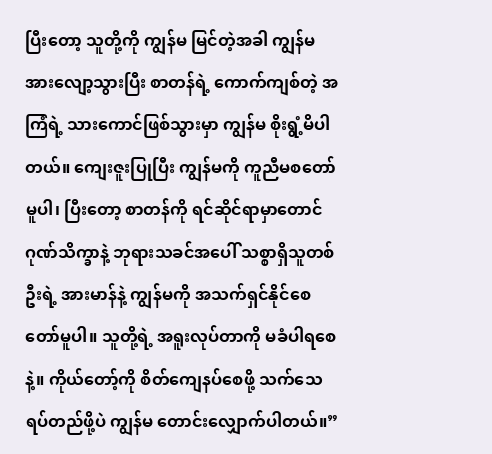ပြီးတော့ သူတို့ကို ကျွန်မ မြင်တဲ့အခါ ကျွန်မ အားလျော့သွားပြီး စာတန်ရဲ့ ကောက်ကျစ်တဲ့ အကြံရဲ့ သားကောင်ဖြစ်သွားမှာ ကျွန်မ စိုးရွံ့မိပါတယ်။ ကျေးဇူးပြုပြီး ကျွန်မကို ကူညီမစတော်မူပါ၊ ပြီးတော့ စာတန်ကို ရင်ဆိုင်ရာမှာတောင် ဂုဏ်သိက္ခာနဲ့ ဘုရားသခင်အပေါ် သစ္စာရှိသူတစ်ဦးရဲ့ အားမာန်နဲ့ ကျွန်မကို အသက်ရှင်နိုင်စေတော်မူပါ။ သူတို့ရဲ့ အရူးလုပ်တာကို မခံပါရစေနဲ့။ ကိုယ်တော့်ကို စိတ်ကျေနပ်စေဖို့ သက်သေရပ်တည်ဖို့ပဲ ကျွန်မ တောင်းလျှောက်ပါတယ်။”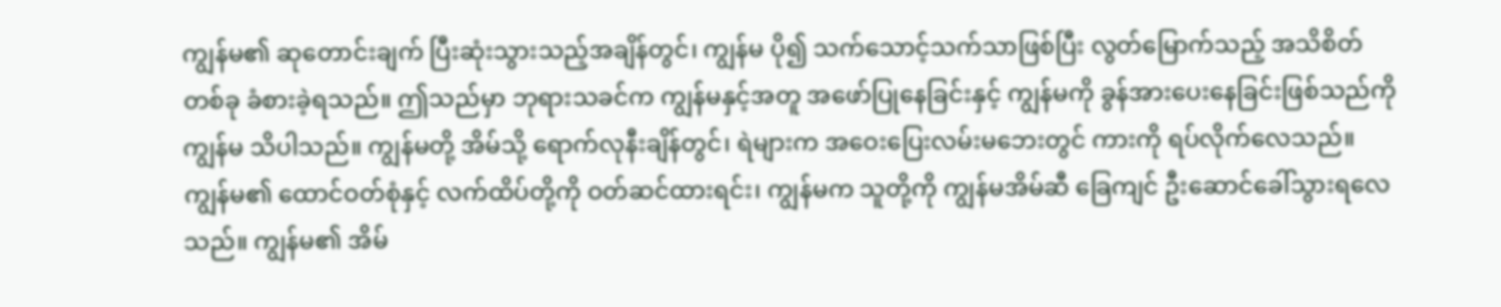ကျွန်မ၏ ဆုတောင်းချက် ပြီးဆုံးသွားသည့်အချိန်တွင်၊ ကျွန်မ ပို၍ သက်သောင့်သက်သာဖြစ်ပြီး လွတ်မြောက်သည့် အသိစိတ်တစ်ခု ခံစားခဲ့ရသည်။ ဤသည်မှာ ဘုရားသခင်က ကျွန်မနှင့်အတူ အဖော်ပြုနေခြင်းနှင့် ကျွန်မကို ခွန်အားပေးနေခြင်းဖြစ်သည်ကို ကျွန်မ သိပါသည်။ ကျွန်မတို့ အိမ်သို့ ရောက်လုနီးချိန်တွင်၊ ရဲများက အဝေးပြေးလမ်းမဘေးတွင် ကားကို ရပ်လိုက်လေသည်။ ကျွန်မ၏ ထောင်ဝတ်စုံနှင့် လက်ထိပ်တို့ကို ဝတ်ဆင်ထားရင်း၊ ကျွန်မက သူတို့ကို ကျွန်မအိမ်ဆီ ခြေကျင် ဦးဆောင်ခေါ်သွားရလေသည်။ ကျွန်မ၏ အိမ်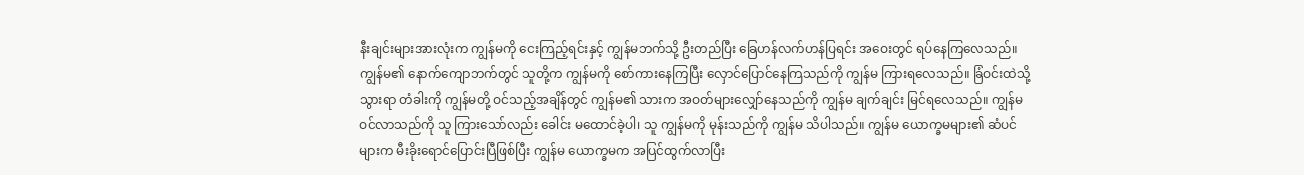နီးချင်းများအားလုံးက ကျွန်မကို ငေးကြည့်ရင်းနှင့် ကျွန်မဘက်သို့ ဦးတည်ပြီး ခြေဟန်လက်ဟန်ပြရင်း အဝေးတွင် ရပ်နေကြလေသည်။ ကျွန်မ၏ နောက်ကျောဘက်တွင် သူတို့က ကျွန်မကို စော်ကားနေကြပြီး လှောင်ပြောင်နေကြသည်ကို ကျွန်မ ကြားရလေသည်။ ခြံဝင်းထဲသို့သွားရာ တံခါးကို ကျွန်မတို့ ဝင်သည့်အချိန်တွင် ကျွန်မ၏ သားက အဝတ်များလျှော်နေသည်ကို ကျွန်မ ချက်ချင်း မြင်ရလေသည်။ ကျွန်မ ဝင်လာသည်ကို သူ ကြားသော်လည်း ခေါင်း မထောင်ခဲ့ပါ၊ သူ ကျွန်မကို မုန်းသည်ကို ကျွန်မ သိပါသည်။ ကျွန်မ ယောက္ခမများ၏ ဆံပင်များက မီးခိုးရောင်ပြောင်းပြီဖြစ်ပြီး ကျွန်မ ယောက္ခမက အပြင်ထွက်လာပြီး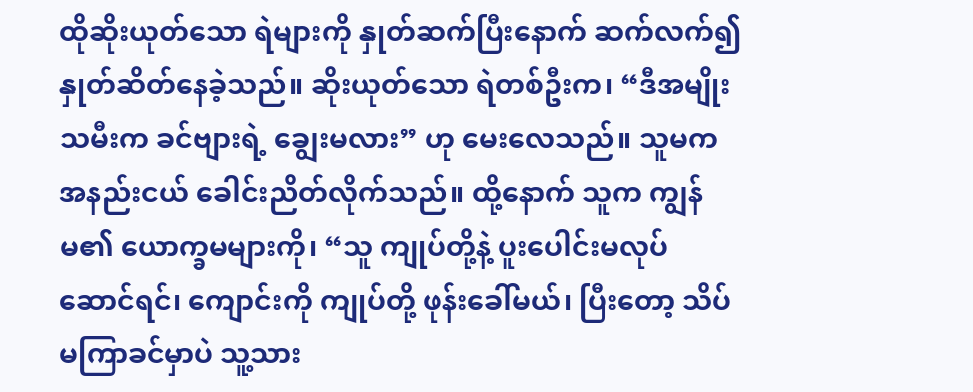ထိုဆိုးယုတ်သော ရဲများကို နှုတ်ဆက်ပြီးနောက် ဆက်လက်၍ နှုတ်ဆိတ်နေခဲ့သည်။ ဆိုးယုတ်သော ရဲတစ်ဦးက၊ “ဒီအမျိုးသမီးက ခင်ဗျားရဲ့ ချွေးမလား” ဟု မေးလေသည်။ သူမက အနည်းငယ် ခေါင်းညိတ်လိုက်သည်။ ထို့နောက် သူက ကျွန်မ၏ ယောက္ခမများကို၊ “သူ ကျုပ်တို့နဲ့ ပူးပေါင်းမလုပ်ဆောင်ရင်၊ ကျောင်းကို ကျုပ်တို့ ဖုန်းခေါ်မယ်၊ ပြီးတော့ သိပ်မကြာခင်မှာပဲ သူ့သား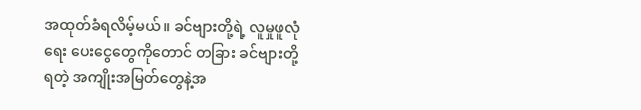အထုတ်ခံရလိမ့်မယ်။ ခင်ဗျားတို့ရဲ့ လူမှုဖူလုံရေး ပေးငွေတွေကိုတောင် တခြား ခင်ဗျားတို့ရတဲ့ အကျိုးအမြတ်တွေနဲ့အ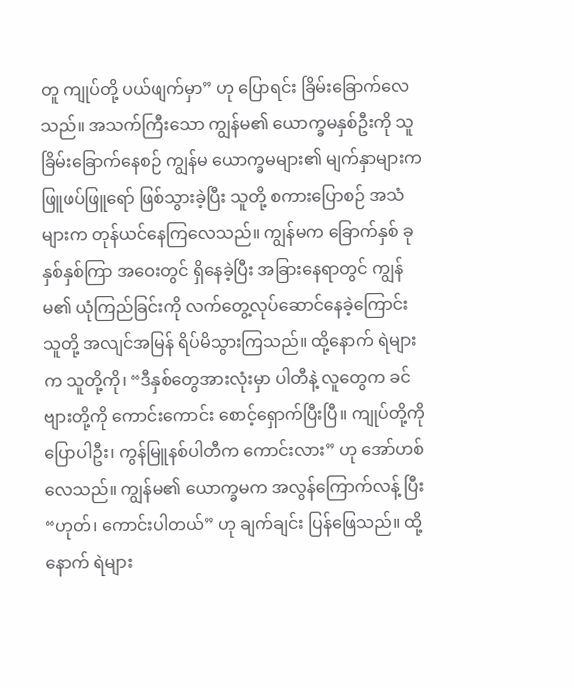တူ ကျုပ်တို့ ပယ်ဖျက်မှာ” ဟု ပြောရင်း ခြိမ်းခြောက်လေသည်။ အသက်ကြီးသော ကျွန်မ၏ ယောက္ခမနှစ်ဦးကို သူ ခြိမ်းခြောက်နေစဉ် ကျွန်မ ယောက္ခမများ၏ မျက်နှာများက ဖြူဖပ်ဖြူရော် ဖြစ်သွားခဲ့ပြီး သူတို့ စကားပြောစဉ် အသံများက တုန်ယင်နေကြလေသည်။ ကျွန်မက ခြောက်နှစ် ခုနှစ်နှစ်ကြာ အဝေးတွင် ရှိနေခဲ့ပြီး အခြားနေရာတွင် ကျွန်မ၏ ယုံကြည်ခြင်းကို လက်တွေ့လုပ်ဆောင်နေခဲ့ကြောင်း သူတို့ အလျင်အမြန် ရိပ်မိသွားကြသည်။ ထို့နောက် ရဲများက သူတို့ကို၊ “ဒီနှစ်တွေအားလုံးမှာ ပါတီနဲ့ လူတွေက ခင်ဗျားတို့ကို ကောင်းကောင်း စောင့်ရှောက်ပြီးပြီ။ ကျုပ်တို့ကို ပြောပါဦး၊ ကွန်မြူနစ်ပါတီက ကောင်းလား” ဟု အော်ဟစ်လေသည်။ ကျွန်မ၏ ယောက္ခမက အလွန်ကြောက်လန့် ပြီး“ဟုတ်၊ ကောင်းပါတယ်” ဟု ချက်ချင်း ပြန်ဖြေသည်။ ထို့နောက် ရဲများ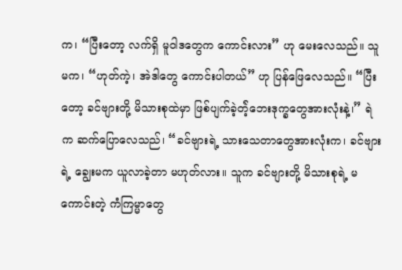က၊ “ပြီးတော့ လက်ရှိ မူဝါဒတွေက ကောင်းလား” ဟု မေးလေသည်။ သူမက၊ “ဟုတ်ကဲ့၊ အဲဒါတွေ ကောင်းပါတယ်” ဟု ပြန်ဖြေလေသည်။ “ပြီးတော့ ခင်ဗျားတို့ မိသားစုထဲမှာ ဖြစ်ပျက်ခဲ့တဲ့်ဘေးဒုက္ခတွေအားလုံးနဲ့၊” ရဲက ဆက်ပြောလေသည်၊ “ခင်ဗျားရဲ့ သားသေတာတွေအားလုံးက၊ ခင်ဗျားရဲ့ ချွေးမက ယူလာခဲ့တာ မဟုတ်လား။ သူက ခင်ဗျားတို့ မိသားစုရဲ့ မကောင်းတဲ့ ကံကြမ္မာတွေ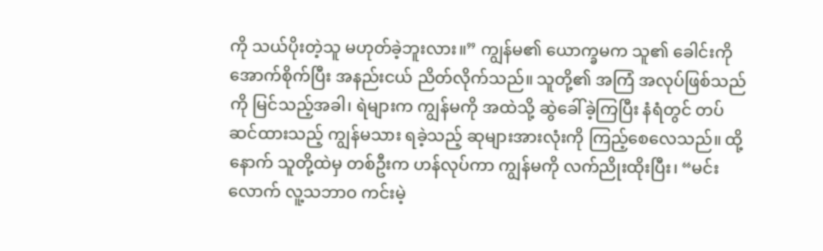ကို သယ်ပိုးတဲ့သူ မဟုတ်ခဲ့ဘူးလား။” ကျွန်မ၏ ယောက္ခမက သူ၏ ခေါင်းကို အောက်စိုက်ပြီး အနည်းငယ် ညိတ်လိုက်သည်။ သူတို့၏ အကြံ အလုပ်ဖြစ်သည်ကို မြင်သည့်အခါ၊ ရဲများက ကျွန်မကို အထဲသို့ ဆွဲခေါ်ခဲ့ကြပြီး နံရံတွင် တပ်ဆင်ထားသည့် ကျွန်မသား ရခဲ့သည့် ဆုများအားလုံးကို ကြည့်စေလေသည်။ ထို့နောက် သူတို့ထဲမှ တစ်ဦးက ဟန်လုပ်ကာ ကျွန်မကို လက်ညိုးထိုးပြီး၊ “မင်းလောက် လူ့သဘာဝ ကင်းမဲ့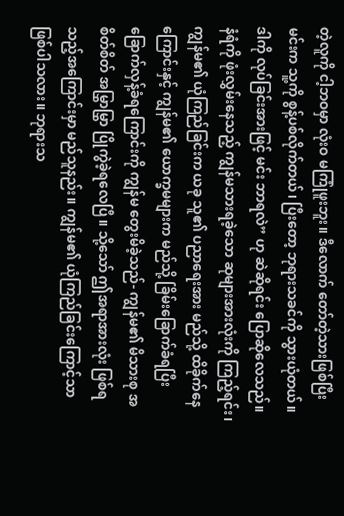တဲ့လူကို ငါ့ဘဝမှာ လုံးဝ မကြုံဖူးဘူး။ ဒီလောက် တော်တဲ့သားဖြစ်ပြီး မင်းက သူ့ကို စွန့်ပစ်လိုက်တယ်၊ ပြီးတော့ ဘုရားသခင်ကို သွားယုံတယ်။ ဒါကို လုပ်ခြင်းအားဖြင့် မင်း ဘာရလဲ” ဟု ဆဲဆိုရင်း ပြောဆိုလေသည်။ နံရံကို ဖုံးလွှမ်းနေသည့် ကျွန်မသားရခဲ့သော ဆုများအားလုံးကို ကြည့်ရင်း၊ ကျွန်မ၏ ယုံကြည်ခြင်းက ယခု သူ၏ ပညာရေးအား မည်သို့ ထိခိုက်နေကြောင်းနှင့် ကျွန်မ၏ ယောက္ခမများက မည်သို့ ခြိမ်းခြောက်ခံရပြီး ခြောက်လှန့်ခံရကြောင်းကို ကျွန်မ တွေးမိခဲ့သည်- ကျွန်မ၏ မိသားစု အစိတ်စိတ် အမြွှာမြွှာ ပြိုကွဲခဲ့ရလေပြီ။ သို့သော် ဤအရာအားလုံး ဖြစ်ရသည့်အကြောင်းမှာ မည်သူနည်း။ ကျွန်မ၏ ယုံကြည်ခြင်းကြောင့်သာ ဖြစ်ပါသလား။ ဘုရားသ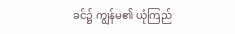ခင်၌ ကျွန်မ၏ ယုံကြည်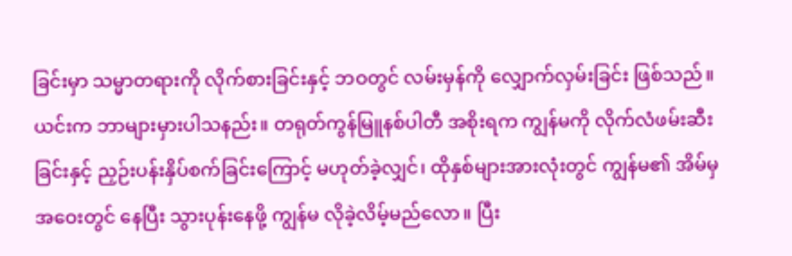ခြင်းမှာ သမ္မာတရားကို လိုက်စားခြင်းနှင့် ဘဝတွင် လမ်းမှန်ကို လျှောက်လှမ်းခြင်း ဖြစ်သည်။ ယင်းက ဘာများမှားပါသနည်း။ တရုတ်ကွန်မြူနစ်ပါတီ အစိုးရက ကျွန်မကို လိုက်လံဖမ်းဆီးခြင်းနှင့် ညှဉ်းပန်းနှိပ်စက်ခြင်းကြောင့် မဟုတ်ခဲ့လျှင်၊ ထိုနှစ်များအားလုံးတွင် ကျွန်မ၏ အိမ်မှ အဝေးတွင် နေပြီး သွားပုန်းနေဖို့ ကျွန်မ လိုခဲ့လိမ့်မည်လော။ ပြီး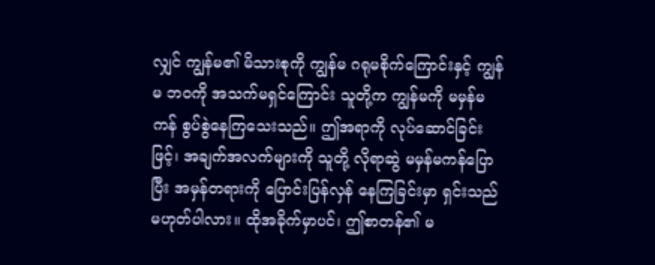လျှင် ကျွန်မ၏ မိသားစုကို ကျွန်မ ဂရုမစိုက်ကြောင်းနှင့် ကျွန်မ ဘဝကို အသက်မရှင်ကြောင်း သူတို့က ကျွန်မကို မမှန်မကန် စွပ်စွဲနေကြသေးသည်။ ဤအရာကို လုပ်ဆောင်ခြင်းဖြင့်၊ အချက်အလက်များကို သူတို့ လိုရာဆွဲ မမှန်မကန်ပြောပြီး အမှန်တရားကို ပြောင်းပြန်လှန် နေကြခြင်းမှာ ရှင်းသည် မဟုတ်ပါလား။ ထိုအခိုက်မှာပင်၊ ဤစာတန်၏ မ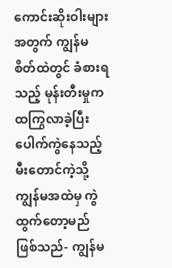ကောင်းဆိုးဝါးများအတွက် ကျွန်မ စိတ်ထဲတွင် ခံစားရသည့် မုန်းတီးမှုက ထကြွလာခဲ့ပြီး ပေါက်ကွဲနေသည့် မီးတောင်ကဲ့သို့ ကျွန်မအထဲမှ ကွဲထွက်တော့မည် ဖြစ်သည်- ကျွန်မ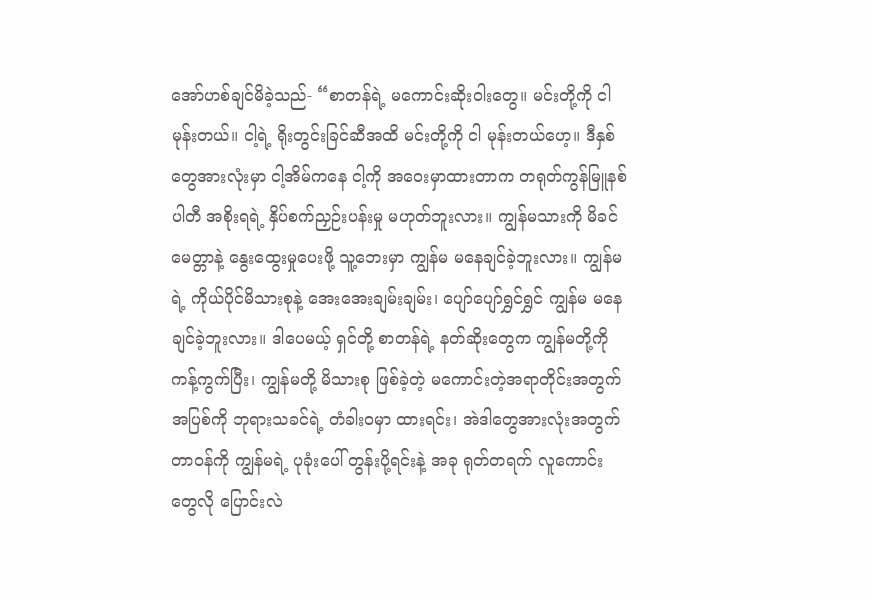အော်ဟစ်ချင်မိခဲ့သည်- “စာတန်ရဲ့ မကောင်းဆိုးဝါးတွေ။ မင်းတို့ကို ငါ မုန်းတယ်။ ငါ့ရဲ့ ရိုးတွင်းခြင်ဆီအထိ မင်းတို့ကို ငါ မုန်းတယ်ဟေ့။ ဒီနှစ်တွေအားလုံးမှာ ငါ့အိမ်ကနေ ငါ့ကို အဝေးမှာထားတာက တရုတ်ကွန်မြူနစ်ပါတီ အစိုးရရဲ့ နှိပ်စက်ညှဉ်းပန်းမှု မဟုတ်ဘူးလား။ ကျွန်မသားကို မိခင်မေတ္တာနဲ့ နွေးထွေးမှုပေးဖို့ သူ့ဘေးမှာ ကျွန်မ မနေချင်ခဲ့ဘူးလား။ ကျွန်မရဲ့ ကိုယ်ပိုင်မိသားစုနဲ့ အေးအေးချမ်းချမ်း၊ ပျော်ပျော်ရွှင်ရွှင် ကျွန်မ မနေချင်ခဲ့ဘူးလား။ ဒါပေမယ့် ရှင်တို့ စာတန်ရဲ့ နတ်ဆိုးတွေက ကျွန်မတို့ကို ကန့်ကွက်ပြီး၊ ကျွန်မတို့ မိသားစု ဖြစ်ခဲ့တဲ့ မကောင်းတဲ့အရာတိုင်းအတွက် အပြစ်ကို ဘုရားသခင်ရဲ့ တံခါးဝမှာ ထားရင်း၊ အဲဒါတွေအားလုံးအတွက် တာဝန်ကို ကျွန်မရဲ့ ပုခုံးပေါ် တွန်းပို့ရင်းနဲ့ အခု ရုတ်တရက် လူကောင်းတွေလို ပြောင်းလဲ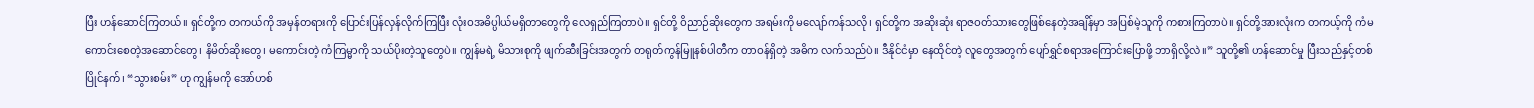ပြီး ဟန်ဆောင်ကြတယ်။ ရှင်တို့က တကယ်ကို အမှန်တရားကို ပြောင်းပြန်လှန်လိုက်ကြပြီး လုံးဝအဓိပ္ပါယ်မရှိတာတွေကို လေရှည်ကြတာပဲ။ ရှင်တို့ ဝိညာဉ်ဆိုးတွေက အရမ်းကို မလျော်ကန်သလို၊ ရှင်တို့က အဆိုးဆုံး ရာဇဝတ်သားတွေဖြစ်နေတဲ့အချိန်မှာ အပြစ်မဲ့သူကို ကစားကြတာပဲ။ ရှင်တို့အားလုံးက တကယ့်ကို ကံမကောင်းစေတဲ့အဆောင်တွေ၊ နိမိတ်ဆိုးတွေ၊ မကောင်းတဲ့ ကံကြမ္မာကို သယ်ပိုးတဲ့သူတွေပဲ။ ကျွန်မရဲ့ မိသားစုကို ဖျက်ဆီးခြင်းအတွက် တရုတ်ကွန်မြူနစ်ပါတီက တာဝန်ရှိတဲ့ အဓိက လက်သည်ပဲ။ ဒီနိုင်ငံမှာ နေထိုင်တဲ့ လူတွေအတွက် ပျော်ရွှင်စရာအကြောင်းပြောဖို့ ဘာရှိလို့လဲ။” သူတို့၏ ဟန်ဆောင်မှု ပြီးသည်နှင့်တစ်ပြိုင်နက်၊ “သွားစမ်း” ဟု ကျွန်မကို အော်ဟစ်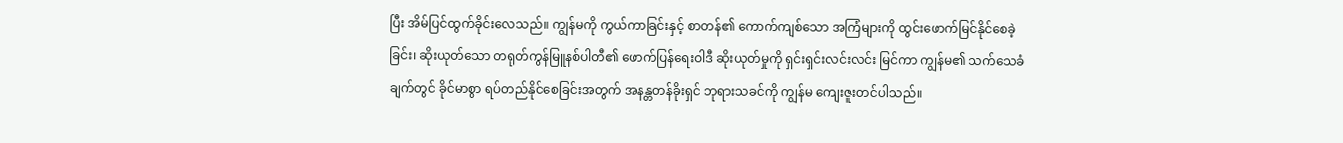ပြီး အိမ်ပြင်ထွက်ခိုင်းလေသည်။ ကျွန်မကို ကွယ်ကာခြင်းနှင့် စာတန်၏ ကောက်ကျစ်သော အကြံများကို ထွင်းဖောက်မြင်နိုင်စေခဲ့ခြင်း၊ ဆိုးယုတ်သော တရုတ်ကွန်မြူနစ်ပါတီ၏ ဖောက်ပြန်ရေးဝါဒီ ဆိုးယုတ်မှုကို ရှင်းရှင်းလင်းလင်း မြင်ကာ ကျွန်မ၏ သက်သေခံချက်တွင် ခိုင်မာစွာ ရပ်တည်နိုင်စေခြင်းအတွက် အနန္တတန်ခိုးရှင် ဘုရားသခင်ကို ကျွန်မ ကျေးဇူးတင်ပါသည်။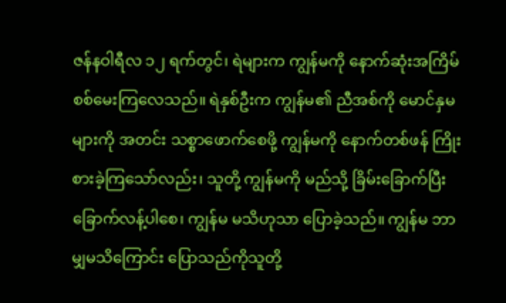ဇန်နဝါရီလ ၁၂ ရက်တွင်၊ ရဲများက ကျွန်မကို နောက်ဆုံးအကြိမ် စစ်မေးကြလေသည်။ ရဲနှစ်ဦးက ကျွန်မ၏ ညီအစ်ကို မောင်နှမများကို အတင်း သစ္စာဖောက်စေဖို့ ကျွန်မကို နောက်တစ်ဖန် ကြိုးစားခဲ့ကြသော်လည်း၊ သူတို့ ကျွန်မကို မည်သို့ ခြိမ်းခြောက်ပြီး ခြောက်လန့်ပါစေ၊ ကျွန်မ မသိဟုသာ ပြောခဲ့သည်။ ကျွန်မ ဘာမျှမသိကြောင်း ပြောသည်ကိုသူတို့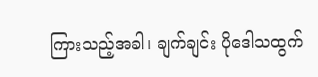ကြားသည့်အခါ၊ ချက်ချင်း ပိုဒေါသထွက်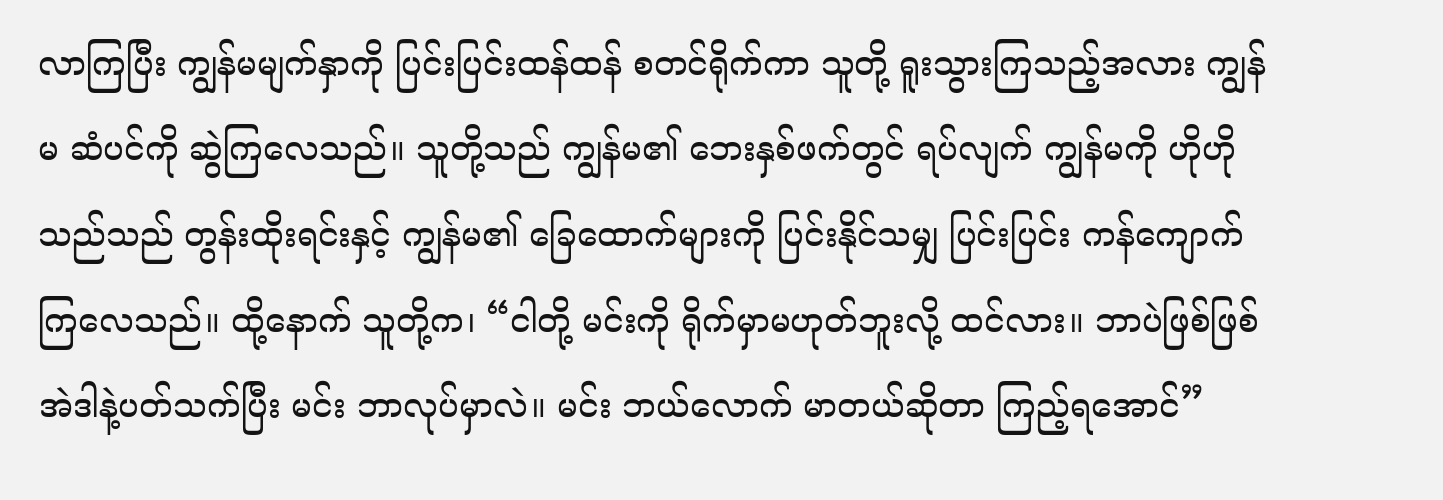လာကြပြီး ကျွန်မမျက်နှာကို ပြင်းပြင်းထန်ထန် စတင်ရိုက်ကာ သူတို့ ရူးသွားကြသည့်အလား ကျွန်မ ဆံပင်ကို ဆွဲကြလေသည်။ သူတို့သည် ကျွန်မ၏ ဘေးနှစ်ဖက်တွင် ရပ်လျက် ကျွန်မကို ဟိုဟို သည်သည် တွန်းထိုးရင်းနှင့် ကျွန်မ၏ ခြေထောက်များကို ပြင်းနိုင်သမျှ ပြင်းပြင်း ကန်ကျောက်ကြလေသည်။ ထို့နောက် သူတို့က၊ “ငါတို့ မင်းကို ရိုက်မှာမဟုတ်ဘူးလို့ ထင်လား။ ဘာပဲဖြစ်ဖြစ် အဲဒါနဲ့ပတ်သက်ပြီး မင်း ဘာလုပ်မှာလဲ။ မင်း ဘယ်လောက် မာတယ်ဆိုတာ ကြည့်ရအောင်”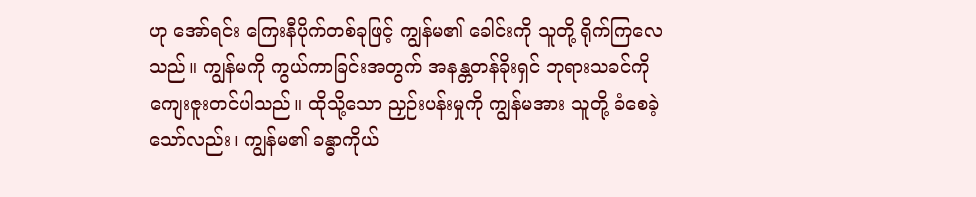ဟု အော်ရင်း ကြေးနီပိုက်တစ်ခုဖြင့် ကျွန်မ၏ ခေါင်းကို သူတို့ ရိုက်ကြလေသည်။ ကျွန်မကို ကွယ်ကာခြင်းအတွက် အနန္တတန်ခိုးရှင် ဘုရားသခင်ကို ကျေးဇူးတင်ပါသည်။ ထိုသို့သော ညှဉ်းပန်းမှုကို ကျွန်မအား သူတို့ ခံစေခဲ့သော်လည်း၊ ကျွန်မ၏ ခန္ဓာကိုယ်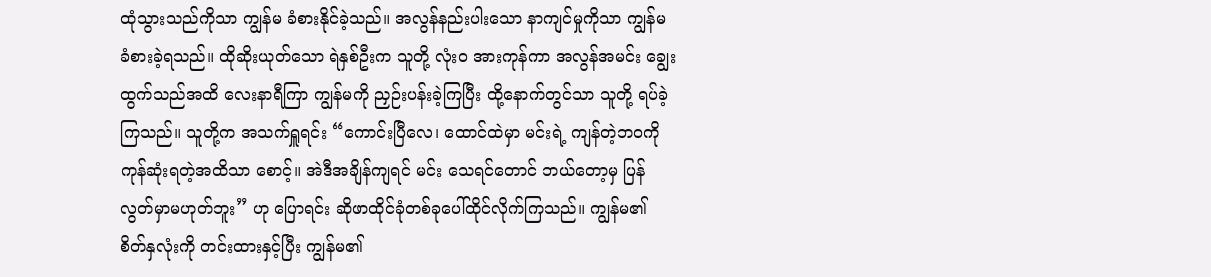ထုံသွားသည်ကိုသာ ကျွန်မ ခံစားနိုင်ခဲ့သည်။ အလွန်နည်းပါးသော နာကျင်မှုကိုသာ ကျွန်မ ခံစားခဲ့ရသည်။ ထိုဆိုးယုတ်သော ရဲနှစ်ဦးက သူတို့ လုံးဝ အားကုန်ကာ အလွန်အမင်း ချွေးထွက်သည်အထိ လေးနာရီကြာ ကျွန်မကို ညှဉ်းပန်းခဲ့ကြပြီး ထို့နောက်တွင်သာ သူတို့ ရပ်ခဲ့ကြသည်။ သူတို့က အသက်ရှူရင်း “ကောင်းပြီလေ၊ ထောင်ထဲမှာ မင်းရဲ့ ကျန်တဲ့ဘဝကို ကုန်ဆုံးရတဲ့အထိသာ စောင့်။ အဲဒီအချိန်ကျရင် မင်း သေရင်တောင် ဘယ်တော့မှ ပြန်လွတ်မှာမဟုတ်ဘူး” ဟု ပြောရင်း ဆိုဖာထိုင်ခုံတစ်ခုပေါ်ထိုင်လိုက်ကြသည်။ ကျွန်မ၏ စိတ်နှလုံးကို တင်းထားနှင့်ပြီး ကျွန်မ၏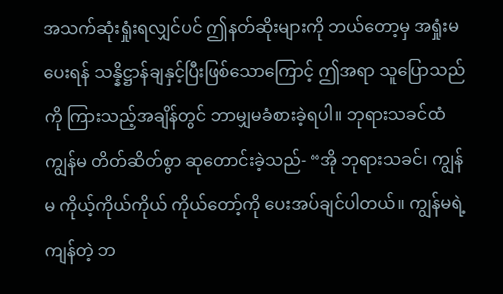အသက်ဆုံးရှုံးရလျှင်ပင် ဤနတ်ဆိုးများကို ဘယ်တော့မှ အရှုံးမပေးရန် သန္နိဋ္ဌာန်ချနှင့်ပြီးဖြစ်သောကြောင့် ဤအရာ သူပြောသည်ကို ကြားသည့်အချိန်တွင် ဘာမျှမခံစားခဲ့ရပါ။ ဘုရားသခင်ထံ ကျွန်မ တိတ်ဆိတ်စွာ ဆုတောင်းခဲ့သည်- “အို ဘုရားသခင်၊ ကျွန်မ ကိုယ့်ကိုယ်ကိုယ် ကိုယ်တော့်ကို ပေးအပ်ချင်ပါတယ်။ ကျွန်မရဲ့ ကျန်တဲ့ ဘ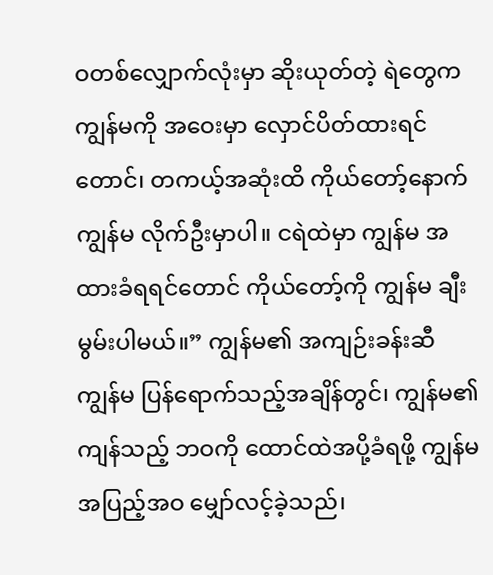ဝတစ်လျှောက်လုံးမှာ ဆိုးယုတ်တဲ့ ရဲတွေက ကျွန်မကို အဝေးမှာ လှောင်ပိတ်ထားရင်တောင်၊ တကယ့်အဆုံးထိ ကိုယ်တော့်နောက် ကျွန်မ လိုက်ဦးမှာပါ။ ငရဲထဲမှာ ကျွန်မ အထားခံရရင်တောင် ကိုယ်တော့်ကို ကျွန်မ ချီးမွမ်းပါမယ်။” ကျွန်မ၏ အကျဉ်းခန်းဆီ ကျွန်မ ပြန်ရောက်သည့်အချိန်တွင်၊ ကျွန်မ၏ ကျန်သည့် ဘဝကို ထောင်ထဲအပို့ခံရဖို့ ကျွန်မ အပြည့်အဝ မျှော်လင့်ခဲ့သည်၊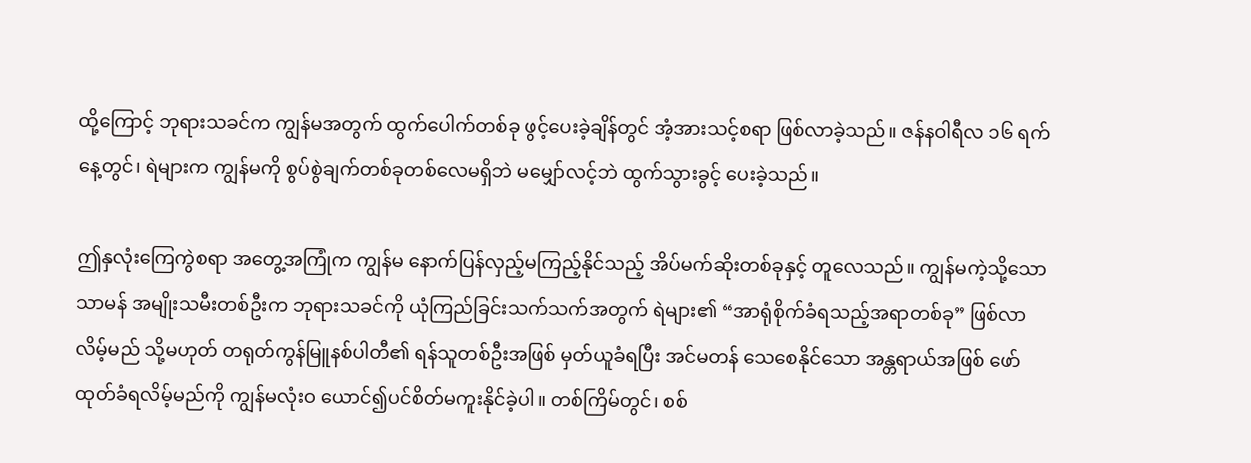ထို့ကြောင့် ဘုရားသခင်က ကျွန်မအတွက် ထွက်ပေါက်တစ်ခု ဖွင့်ပေးခဲ့ချိန်တွင် အံ့အားသင့်စရာ ဖြစ်လာခဲ့သည်။ ဇန်နဝါရီလ ၁၆ ရက်နေ့တွင်၊ ရဲများက ကျွန်မကို စွပ်စွဲချက်တစ်ခုတစ်လေမရှိဘဲ မမျှော်လင့်ဘဲ ထွက်သွားခွင့် ပေးခဲ့သည်။

ဤနှလုံးကြေကွဲစရာ အတွေ့အကြုံက ကျွန်မ နောက်ပြန်လှည့်မကြည့်နိုင်သည့် အိပ်မက်ဆိုးတစ်ခုနှင့် တူလေသည်။ ကျွန်မကဲ့သို့သော သာမန် အမျိုးသမီးတစ်ဦးက ဘုရားသခင်ကို ယုံကြည်ခြင်းသက်သက်အတွက် ရဲများ၏ “အာရုံစိုက်ခံရသည့်အရာတစ်ခု” ဖြစ်လာလိမ့်မည် သို့မဟုတ် တရုတ်ကွန်မြူနစ်ပါတီ၏ ရန်သူတစ်ဦးအဖြစ် မှတ်ယူခံရပြီး အင်မတန် သေစေနိုင်သော အန္တရာယ်အဖြစ် ဖော်ထုတ်ခံရလိမ့်မည်ကို ကျွန်မလုံးဝ ယောင်၍ပင်စိတ်မကူးနိုင်ခဲ့ပါ။ တစ်ကြိမ်တွင်၊ စစ်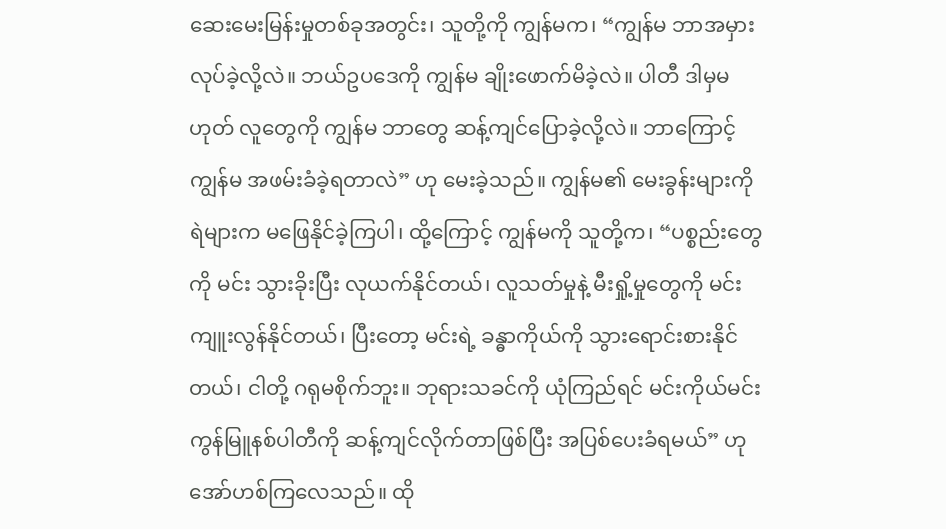ဆေးမေးမြန်းမှုတစ်ခုအတွင်း၊ သူတို့ကို ကျွန်မက၊ “ကျွန်မ ဘာအမှားလုပ်ခဲ့လို့လဲ။ ဘယ်ဥပဒေကို ကျွန်မ ချိုးဖောက်မိခဲ့လဲ။ ပါတီ ဒါမှမဟုတ် လူတွေကို ကျွန်မ ဘာတွေ ဆန့်ကျင်ပြောခဲ့လို့လဲ။ ဘာကြောင့် ကျွန်မ အဖမ်းခံခဲ့ရတာလဲ” ဟု မေးခဲ့သည်။ ကျွန်မ၏ မေးခွန်းများကို ရဲများက မဖြေနိုင်ခဲ့ကြပါ၊ ထို့ကြောင့် ကျွန်မကို သူတို့က၊ “ပစ္စည်းတွေကို မင်း သွားခိုးပြီး လုယက်နိုင်တယ်၊ လူသတ်မှုနဲ့ မီးရှို့မှုတွေကို မင်း ကျူးလွန်နိုင်တယ်၊ ပြီးတော့ မင်းရဲ့ ခန္ဓာကိုယ်ကို သွားရောင်းစားနိုင်တယ်၊ ငါတို့ ဂရုမစိုက်ဘူး။ ဘုရားသခင်ကို ယုံကြည်ရင် မင်းကိုယ်မင်း ကွန်မြူနစ်ပါတီကို ဆန့်ကျင်လိုက်တာဖြစ်ပြီး အပြစ်ပေးခံရမယ်” ဟု အော်ဟစ်ကြလေသည်။ ထို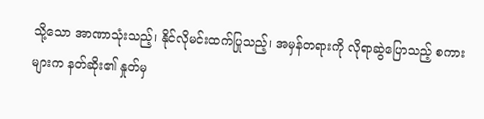သို့သော အာဏာသုံးသည့်၊ နိုင်လိုမင်းထက်ပြုသည့်၊ အမှန်တရားကို လိုရာဆွဲပြောသည့် စကားများက နတ်ဆိုး၏ နှုတ်မှ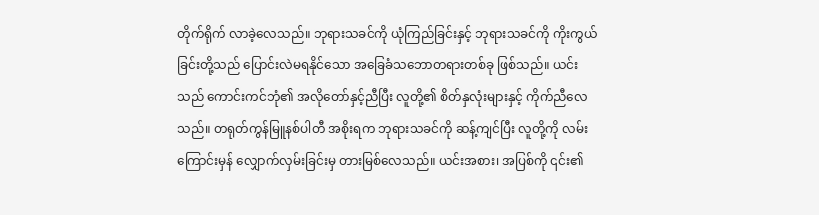တိုက်ရိုက် လာခဲ့လေသည်။ ဘုရားသခင်ကို ယုံကြည်ခြင်းနှင့် ဘုရားသခင်ကို ကိုးကွယ်ခြင်းတို့သည် ပြောင်းလဲမရနိုင်သော အခြေခံသဘောတရားတစ်ခု ဖြစ်သည်။ ယင်းသည် ကောင်းကင်ဘုံ၏ အလိုတော်နှင့်ညီပြီး လူတို့၏ စိတ်နှလုံးများနှင့် ကိုက်ညီလေသည်။ တရုတ်ကွန်မြူနစ်ပါတီ အစိုးရက ဘုရားသခင်ကို ဆန့်ကျင်ပြီး လူတို့ကို လမ်းကြောင်းမှန် လျှောက်လှမ်းခြင်းမှ တားမြစ်လေသည်။ ယင်းအစား၊ အပြစ်ကို ၎င်း၏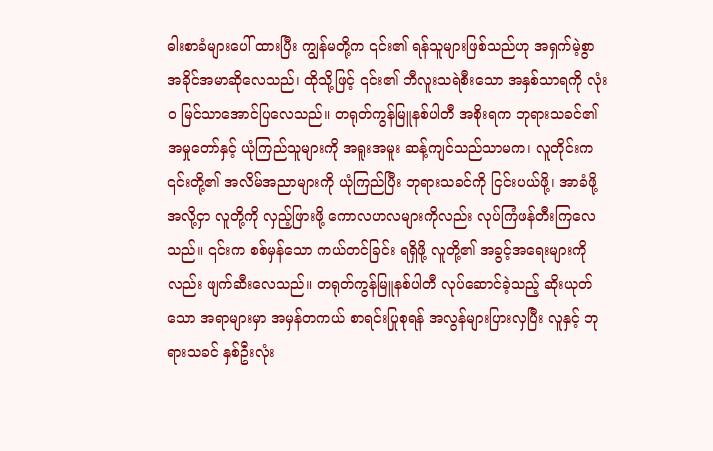ဓါးစာခံများပေါ် ထားပြီး ကျွန်မတို့က ၎င်း၏ ရန်သူများဖြစ်သည်ဟု အရှက်မဲ့စွာ အခိုင်အမာဆိုလေသည်၊ ထိုသို့ဖြင့် ၎င်း၏ ဘီလူးသရဲစီးသော အနှစ်သာရကို လုံးဝ မြင်သာအောင်ပြလေသည်။ တရုတ်ကွန်မြူနစ်ပါတီ အစိုးရက ဘုရားသခင်၏ အမှုတော်နှင့် ယုံကြည်သူများကို အရူးအမူး ဆန့်ကျင်သည်သာမက၊ လူတိုင်းက ၎င်းတို့၏ အလိမ်အညာများကို ယုံကြည်ပြီး ဘုရားသခင်ကို ငြင်းပယ်ဖို့၊ အာခံဖို့အလို့ငှာ လူတို့ကို လှည့်ဖြားဖို့ ကောလဟလများကိုလည်း လုပ်ကြံဖန်တီးကြလေသည်။ ၎င်းက စစ်မှန်သော ကယ်တင်ခြင်း ရရှိဖို့ လူတို့၏ အခွင့်အရေးများကိုလည်း ဖျက်ဆီးလေသည်။ တရုတ်ကွန်မြူနစ်ပါတီ လုပ်ဆောင်ခဲ့သည့် ဆိုးယုတ်သော အရာများမှာ အမှန်တကယ် စာရင်းပြုစုရန် အလွန်များပြားလှပြီး လူနှင့် ဘုရားသခင် နှစ်ဦးလုံး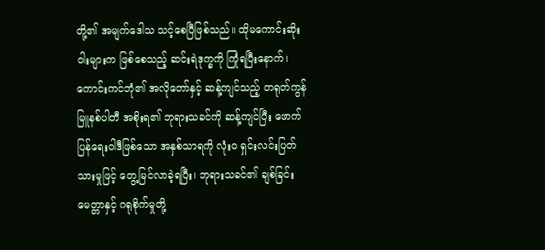တို့၏ အမျက်ဒေါသ သင့်စေပြီဖြစ်သည်။ ထိုမကောင်းဆိုးဝါးများက ဖြစ်စေသည့် ဆင်းရဲဒုက္ခကို ကြုံရပြီးနောက်၊ ကောင်းကင်ဘုံ၏ အလိုတော်နှင့် ဆန့်ကျင်သည့် တရုတ်ကွန်မြူနစ်ပါတီ အစိုးရ၏ ဘုရားသခင်ကို ဆန့်ကျင်ပြီး ဖောက်ပြန်ရေးဝါဒီဖြစ်သော အနှစ်သာရကို လုံးဝ ရှင်းလင်းပြတ်သားမှုဖြင့် တွေ့မြင်လာခဲ့ရပြီး၊ ဘုရားသခင်၏ ချစ်ခြင်းမေတ္တာနှင့် ဂရုစိုက်မှုတို့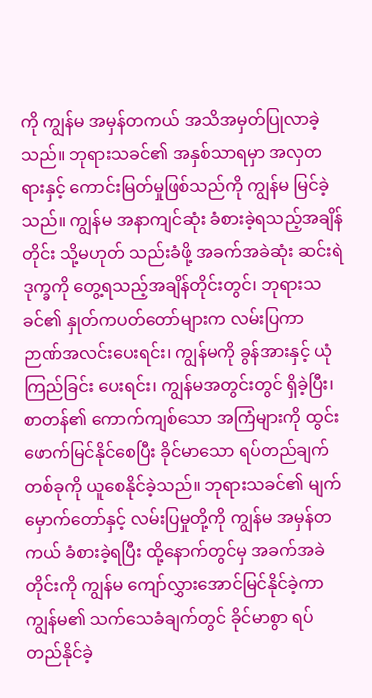ကို ကျွန်မ အမှန်တကယ် အသိအမှတ်ပြုလာခဲ့သည်။ ဘုရားသခင်၏ အနှစ်သာရမှာ အလှတရားနှင့် ကောင်းမြတ်မှုဖြစ်သည်ကို ကျွန်မ မြင်ခဲ့သည်။ ကျွန်မ အနာကျင်ဆုံး ခံစားခဲ့ရသည့်အချိန်တိုင်း သို့မဟုတ် သည်းခံဖို့ အခက်အခဲဆုံး ဆင်းရဲဒုက္ခကို တွေ့ရသည့်အချိန်တိုင်းတွင်၊ ဘုရားသခင်၏ နှုတ်ကပတ်တော်များက လမ်းပြကာ ဉာဏ်အလင်းပေးရင်း၊ ကျွန်မကို ခွန်အားနှင့် ယုံကြည်ခြင်း ပေးရင်း၊ ကျွန်မအတွင်းတွင် ရှိခဲ့ပြီး၊ စာတန်၏ ကောက်ကျစ်သော အကြံများကို ထွင်းဖောက်မြင်နိုင်စေပြီး ခိုင်မာသော ရပ်တည်ချက်တစ်ခုကို ယူစေနိုင်ခဲ့သည်။ ဘုရားသခင်၏ မျက်မှောက်တော်နှင့် လမ်းပြမှုတို့ကို ကျွန်မ အမှန်တကယ် ခံစားခဲ့ရပြီး ထို့နောက်တွင်မှ အခက်အခဲတိုင်းကို ကျွန်မ ကျော်လွှားအောင်မြင်နိုင်ခဲ့ကာ ကျွန်မ၏ သက်သေခံချက်တွင် ခိုင်မာစွာ ရပ်တည်နိုင်ခဲ့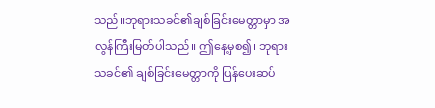သည်။ဘုရားသခင်၏ချစ်ခြင်းမေတ္တာမှာ အလွန်ကြီးမြတ်ပါသည်။ ဤနေ့မှစ၍၊ ဘုရားသခင်၏ ချစ်ခြင်းမေတ္တာကို ပြန်ပေးဆပ်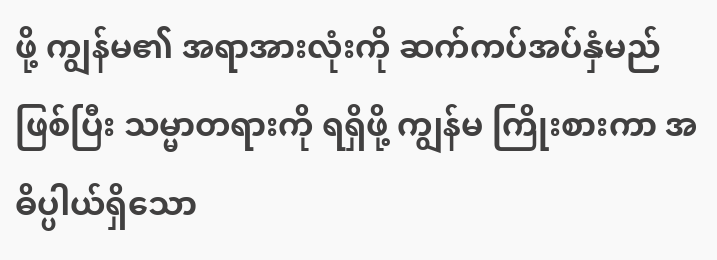ဖို့ ကျွန်မ၏ အရာအားလုံးကို ဆက်ကပ်အပ်နှံမည်ဖြစ်ပြီး သမ္မာတရားကို ရရှိဖို့ ကျွန်မ ကြိုးစားကာ အဓိပ္ပါယ်ရှိသော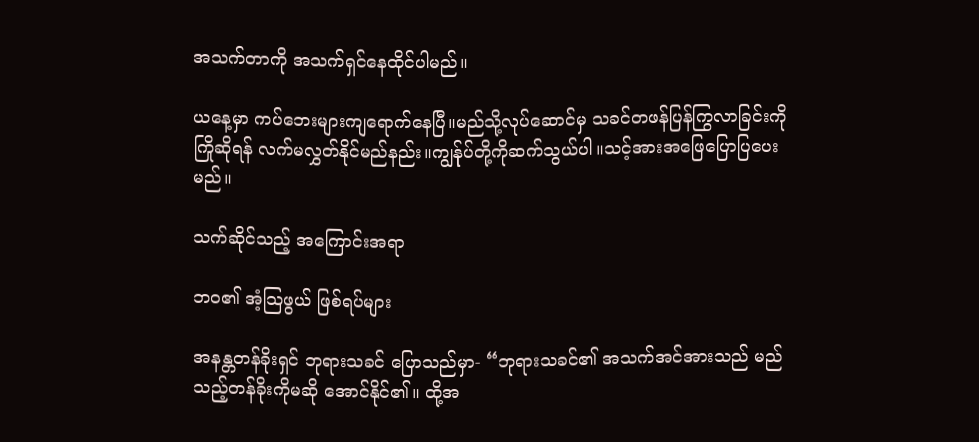အသက်တာကို အသက်ရှင်နေထိုင်ပါမည်။

ယနေ့မှာ ကပ်ဘေးများကျရောက်နေပြီ။မည်သို့လုပ်ဆောင်မှ သခင်တဖန်ပြန်ကြွလာခြင်းကို ကြိုဆိုရန် လက်မလွှတ်နိုင်မည်နည်း။ကျွန်ုပ်တို့ကိုဆက်သွယ်ပါ။သင့်အားအဖြေပြောပြပေးမည်။

သက်ဆိုင်သည့် အကြောင်းအရာ

ဘဝ၏ အံ့သြဖွယ် ဖြစ်ရပ်များ

အနန္တတန်ခိုးရှင် ဘုရားသခင် ပြောသည်မှာ- “ဘုရားသခင်၏ အသက်အင်အားသည် မည်သည့်တန်ခိုးကိုမဆို အောင်နိုင်၏။ ထို့အ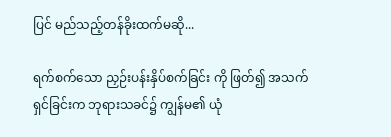ပြင် မည်သည့်တန်ခိုးထက်မဆို...

ရက်စက်သော ညှဉ်းပန်းနှိပ်စက်ခြင်း ကို ဖြတ်၍ အသက်ရှင်ခြင်းက ဘုရားသခင်၌ ကျွန်မ၏ ယုံ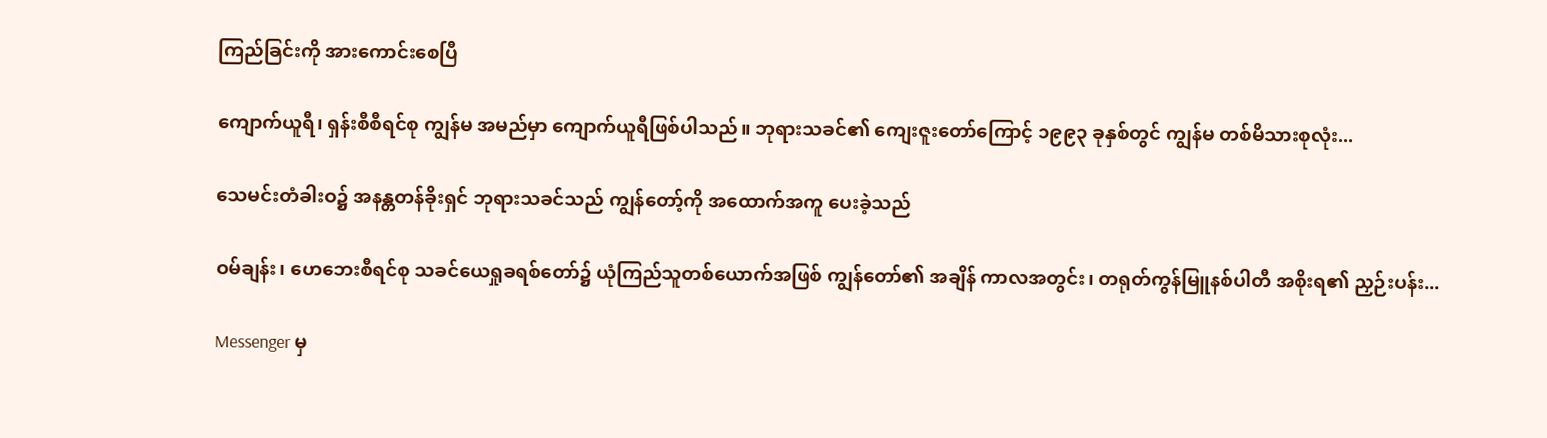ကြည်ခြင်းကို အားကောင်းစေပြီ

ကျောက်ယူရီ၊ ရှန်းစီစီရင်စု ကျွန်မ အမည်မှာ ကျောက်ယူရီဖြစ်ပါသည်။ ဘုရားသခင်၏ ကျေးဇူးတော်ကြောင့် ၁၉၉၃ ခုနှစ်တွင် ကျွန်မ တစ်မိသားစုလုံး...

သေမင်းတံခါးဝ၌ အနန္တတန်ခိုးရှင် ဘုရားသခင်သည် ကျွန်တော့်ကို အထောက်အကူ ပေးခဲ့သည်

ဝမ်ချန်း၊ ဟေဘေးစီရင်စု သခင်ယေရှုခရစ်တော်၌ ယုံကြည်သူတစ်ယောက်အဖြစ် ကျွန်တော်၏ အချိန် ကာလအတွင်း၊ တရုတ်ကွန်မြူနစ်ပါတီ အစိုးရ၏ ညှဉ်းပန်း...

Messenger မှ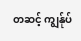တဆင့် ကျွန်ုပ်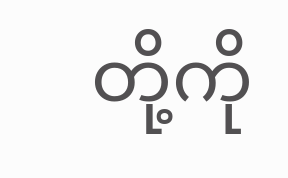တို့ကို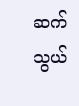ဆက်သွယ်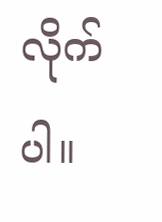လိုက်ပါ။